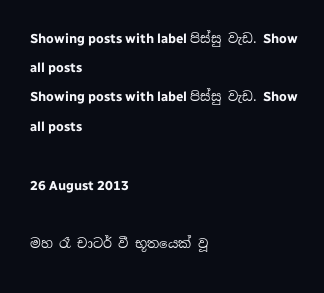Showing posts with label පිස්සු වැඩ. Show all posts
Showing posts with label පිස්සු වැඩ. Show all posts

26 August 2013

මහ රෑ චාටර් වී භූතයෙක් වූ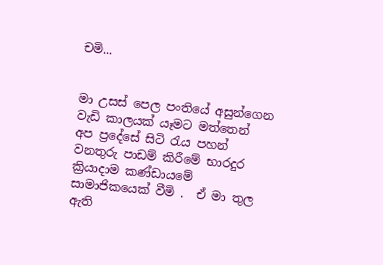චමි...


මා උසස් පෙල පංතියේ අසුන්ගෙන වැඩි කාලයක් යෑමට මත්තෙන්  අප ප්‍රදේසේ සිටි රැය පහන් වනතුරු පාඩම් කිරීමේ භාරදුර ක්‍රියාදාම කණ්ඩායමේ  සාමාජිකයෙක් වීමි .  ඒ මා තුල ඇති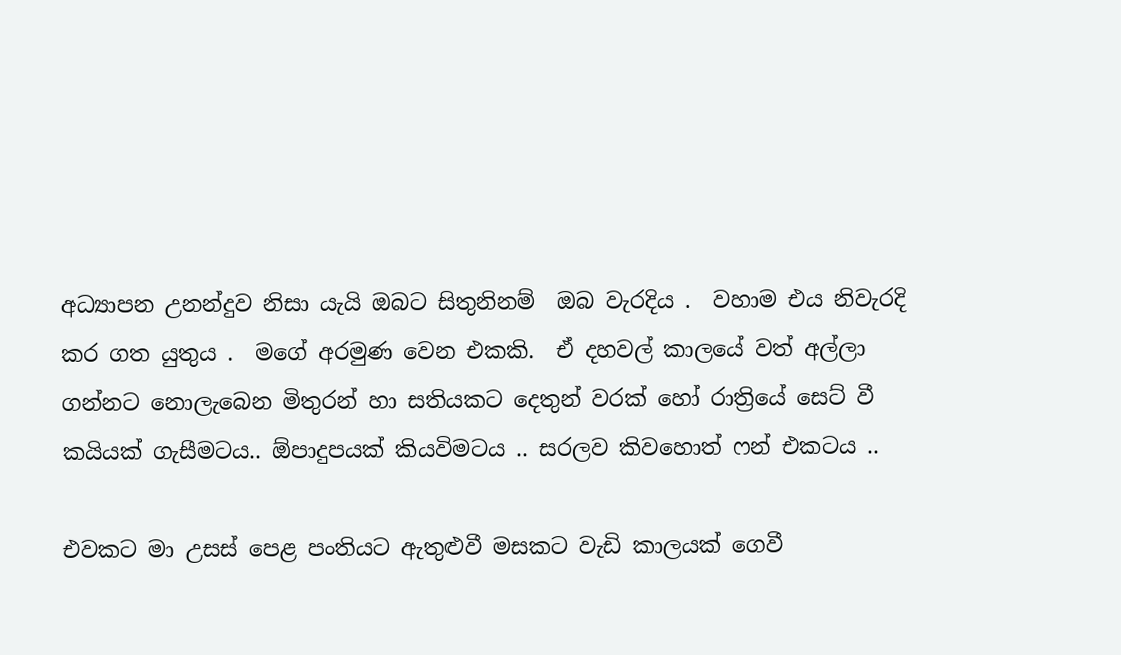අධ්‍යාපන උනන්දුව නිසා යැයි ඔබට සිතුනිනම්  ඔබ වැරදිය .  වහාම එය නිවැරදි කර ගත යුතුය .  මගේ අරමුණ වෙන එකකි.  ඒ දහවල් කාලයේ වත් අල්ලා ගන්නට නොලැබෙන මිතුරන් හා සතියකට දෙතුන් වරක් හෝ රාත්‍රියේ සෙට් වී කයියක් ගැසීමටය.. ඕපාදුපයක් කියවිමටය .. සරලව කිවහොත් ෆන් එකටය ..

එවකට මා උසස් පෙළ පංතියට ඇතුළුවී මසකට වැඩි කාලයක් ගෙවී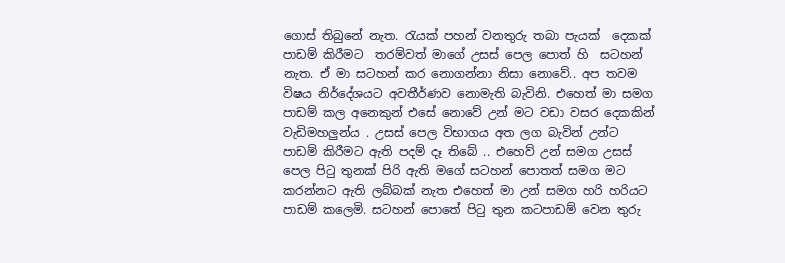ගොස් තිබුනේ නැත. රැයක් පහන් වනතුරු තබා පැයක්  දෙකක් පාඩම් කිරීමට  තරම්වත් මාගේ උසස් පෙල පොත් හි  සටහන් නැත. ඒ මා සටහන් කර නොගන්නා නිසා නොවේ.. අප තවම විෂය නිර්දේශයට අවතීර්ණව නොමැති බැවිනි. එහෙත් මා සමග පාඩම් කල අනෙකුන් එසේ නොවේ උන් මට වඩා වසර දෙකකින් වැඩිමහලුන්ය . උසස් පෙල විභාගය අත ලග බැවින් උන්ට පාඩම් කිරීමට ඇති පදම් දෑ තිබේ .. එහෙව් උන් සමග උසස් පෙල පිටු තුනක් පිරි ඇති මගේ සටහන් පොතත් සමග මට කරන්නට ඇති ලබ්බක් නැත එහෙත් මා උන් සමග හරි හරියට පාඩම් කලෙමි. සටහන් පොතේ පිටු තුන කටපාඩම් වෙන තුරු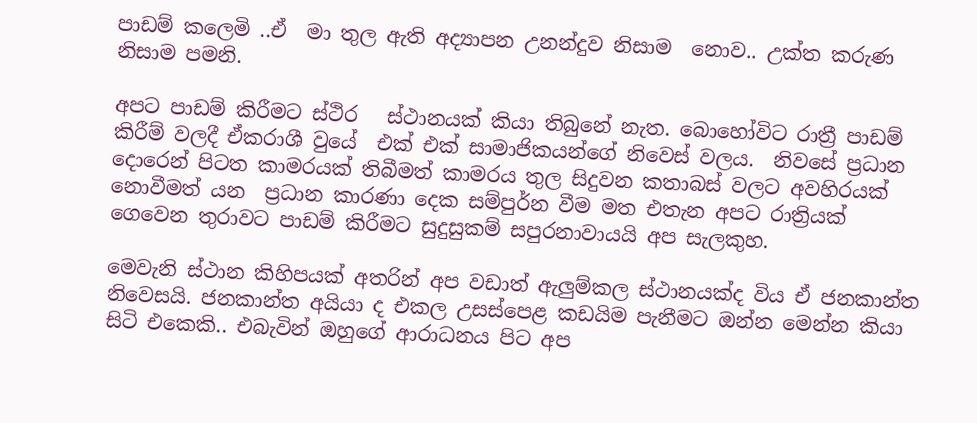පාඩම් කලෙමි ..ඒ  මා තුල ඇති අද්‍යාපන උනන්දුව නිසාම  නොව.. උක්ත කරුණ නිසාම පමනි.

අපට පාඩම් කිරීමට ස්ථිර   ස්ථානයක් කියා තිබුනේ නැත. බොහෝවිට රාත්‍රී පාඩම් කිරීම් වලදී ඒකරාශී වුයේ  එක් එක් සාමාජිකයන්ගේ නිවෙස් වලය.  නිවසේ ප්‍රධාන දොරෙන් පිටත කාමරයක් තිබීමත් කාමරය තුල සිදුවන කතාබස් වලට අවහිරයක් නොවීමත් යන  ප්‍රධාන කාරණා දෙක සම්පුර්න වීම මත එතැන අපට රාත්‍රියක් ගෙවෙන තුරාවට පාඩම් කිරීමට සුදුසුකම් සපුරනාවායයි අප සැලකුහ.

මෙවැනි ස්ථාන කිහිපයක් අතරින් අප වඩාත් ඇලුම්කල ස්ථානයක්ද විය ඒ ජනකාන්ත නිවෙසයි. ජනකාන්ත අයියා ද එකල උසස්පෙළ කඩයිම පැනීමට ඔන්න මෙන්න කියා සිටි එකෙකි.. එබැවින් ඔහුගේ ආරාධනය පිට අප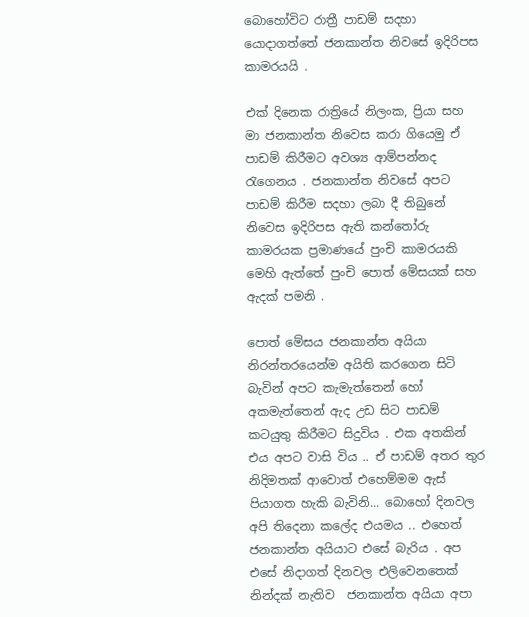බොහෝවිට රාත්‍රී පාඩම් සදහා යොදාගත්තේ ජනකාන්ත නිවසේ ඉදිරිපස කාමරයයි .

එක් දිනෙක රාත්‍රියේ නිලංක, ප්‍රියා සහ මා ජනකාන්ත නිවෙස කරා ගියෙමු ඒ පාඩම් කිරීමට අවශ්‍ය ආම්පන්නද රැගෙනය . ජනකාන්ත නිවසේ අපට පාඩම් කිරීම සදහා ලබා දී තිබුනේ නිවෙස ඉදිරිපස ඇති කන්තෝරු කාමරයක ප්‍රමාණයේ පුංචි කාමරයකි මෙහි ඇත්තේ පුංචි පොත් මේසයක් සහ ඇදක් පමනි .

පොත් මේසය ජනකාන්ත අයියා නිරන්තරයෙන්ම අයිති කරගෙන සිටි බැවින් අපට කැමැත්තෙන් හෝ අකමැත්තෙන් ඇද උඩ සිට පාඩම් කටයුතු කිරීමට සිදුවිය . එක අතකින් එය අපට වාසි විය .. ඒ පාඩම් අතර තුර නිදිමතක් ආවොත් එහෙම්මම ඇස් පියාගත හැකි බැවිනි... බොහෝ දිනවල අපි තිදෙනා කලේද එයමය .. එහෙත් ජනකාන්ත අයියාට එසේ බැරිය . අප එසේ නිදාගත් දිනවල එලිවෙනතෙක් නින්දක් නැතිව  ජනකාන්ත අයියා අපා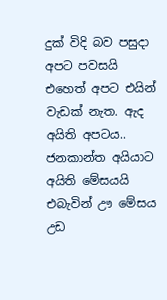දුක් විදි බව පසුදා අපට පවසයි එහෙත් අපට එයින් වැඩක් නැත. ඇද අයිති අපටය.. ජනකාන්ත අයියාට අයිති මේසයයි එබැවින් ඌ මේසය උඩ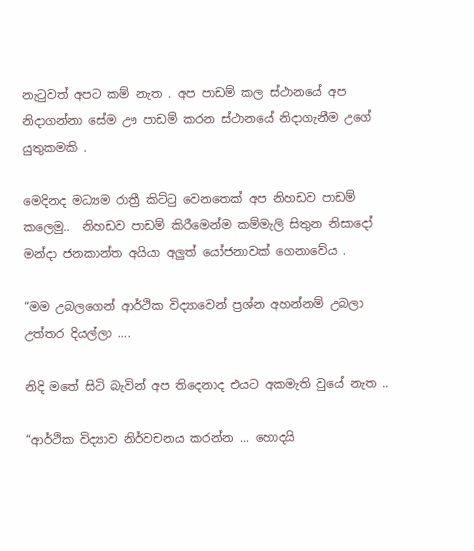නැටුවත් අපට කම් නැත . අප පාඩම් කල ස්ථානයේ අප නිදාගන්නා සේම ඌ පාඩම් කරන ස්ථානයේ නිදාගැනීම උගේ යුතුකමකි .

මෙදිනද මධ්‍යම රාත්‍රී කිට්ටු වෙනතෙක් අප නිහඩව පාඩම් කලෙමු..  නිහඩව පාඩම් කිරීමෙන්ම කම්මැලි සිතුන නිසාදෝ මන්දා ජනකාන්ත අයියා අලුත් යෝජනාවක් ගෙනාවේය .

“මම උබලගෙන් ආර්ථික විද්‍යාවෙන් ප්‍රශ්න අහන්නම් උබලා උත්තර දියල්ලා ....

නිදි මතේ සිටි බැවින් අප තිදෙනාද එයට අකමැති වුයේ නැත ..

“ආර්ථික විද්‍යාව නිර්වචනය කරන්න ... හොදයි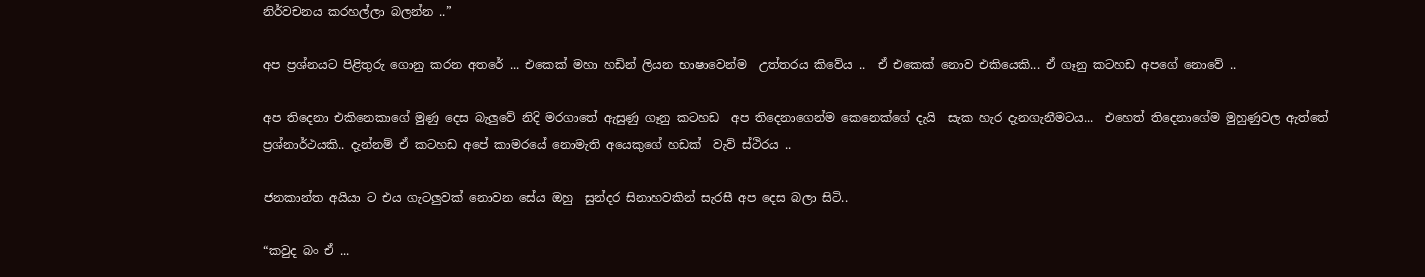නිර්වචනය කරහල්ලා බලන්න ..”

අප ප්‍රශ්නයට පිළිතුරු ගොනු කරන අතරේ ... එකෙක් මහා හඩින් ලියන භාෂාවෙන්ම  උත්තරය කිවේය ..  ඒ එකෙක් නොව එකියෙකි... ඒ ගෑනු කටහඩ අපගේ නොවේ ..

අප තිදෙනා එකිනෙකාගේ මුණු දෙස බැලුවේ නිදි මරගාතේ ඇසුණු ගෑනු කටහඩ  අප තිදෙනාගෙන්ම කෙනෙක්ගේ දැයි  සැක හැර දැනගැනීමටය...  එහෙත් තිදෙනාගේම මුහුණුවල ඇත්තේ ප්‍රශ්නාර්ථයකි.. දැන්නම් ඒ කටහඩ අපේ කාමරයේ නොමැති අයෙකුගේ හඩක්  වැව් ස්ථිරය ..

ජනකාන්ත අයියා ට එය ගැටලුවක් නොවන සේය ඔහු  සුන්දර සිනාහවකින් සැරසී අප දෙස බලා සිටි..

“කවුද බං ඒ ...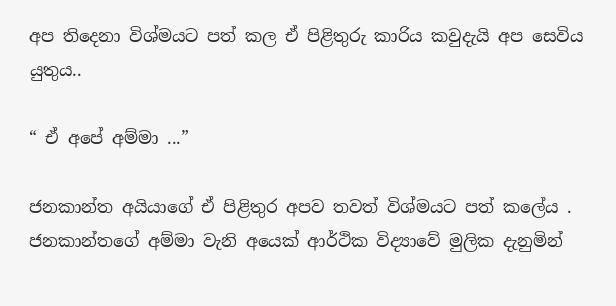අප තිදෙනා විශ්මයට පත් කල ඒ පිළිතුරු කාරිය කවුදැයි අප සෙවිය යුතුය..

“ ඒ අපේ අම්මා ...”

ජනකාන්ත අයියාගේ ඒ පිළිතුර අපව තවත් විශ්මයට පත් කලේය .  ජනකාන්තගේ අම්මා වැනි අයෙක් ආර්ථික විද්‍යාවේ මුලික දැනුමින්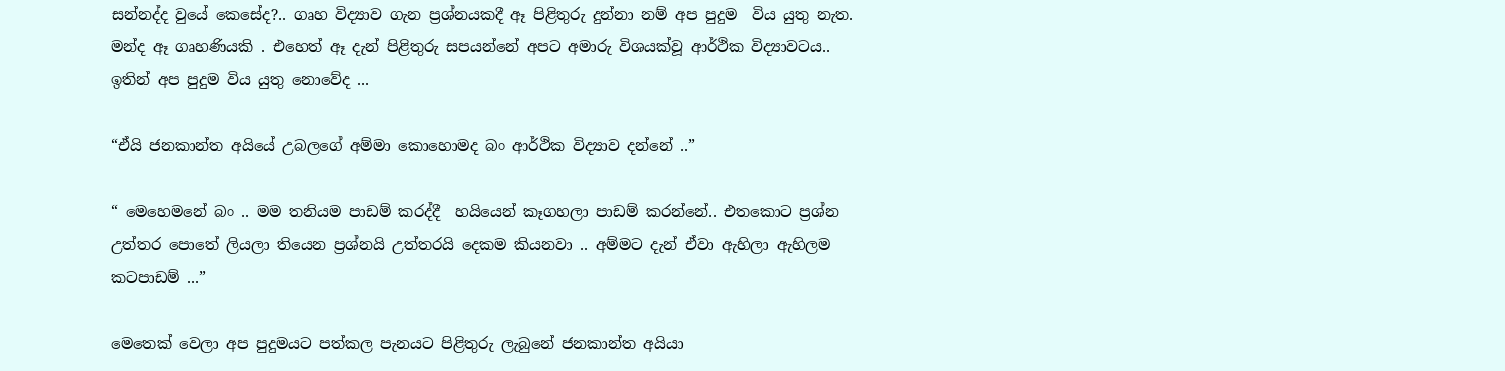සන්නද්ද වුයේ කෙසේද?.. ගෘහ විද්‍යාව ගැන ප්‍රශ්නයකදී ඈ පිළිතුරු දුන්නා නම් අප පුදුම  විය යුතු නැත. මන්ද ඈ ගෘහණියකි . එහෙත් ඈ දැන් පිළිතුරු සපයන්නේ අපට අමාරු විශයක්වූ ආර්ථික විද්‍යාවටය.. ඉතින් අප පුදුම විය යුතු නොවේද ...

“ඒයි ජනකාන්ත අයියේ උබලගේ අම්මා කොහොමද බං ආර්ථික විද්‍යාව දන්නේ ..”

“ මෙහෙමනේ බං .. මම තනියම පාඩම් කරද්දී  හයියෙන් කෑගහලා පාඩම් කරන්නේ.. එතකොට ප්‍රශ්න උත්තර පොතේ ලියලා තියෙන ප්‍රශ්නයි උත්තරයි දෙකම කියනවා .. අම්මට දැන් ඒවා ඇහිලා ඇහිලම  කටපාඩම් ...”

මෙතෙක් වෙලා අප පුදුමයට පත්කල පැනයට පිළිතුරු ලැබුනේ ජනකාන්ත අයියා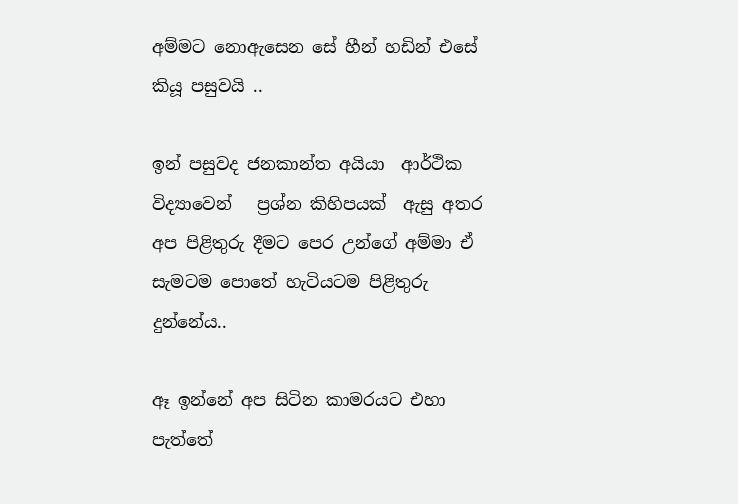අම්මට නොඇසෙන සේ හීන් හඩින් එසේ කියූ පසුවයි ..

ඉන් පසුවද ජනකාන්ත අයියා  ආර්ථික විද්‍යාවෙන්   ප්‍රශ්න කිහිපයක්  ඇසු අතර අප පිළිතුරු දීමට පෙර උන්ගේ අම්මා ඒ සැමටම පොතේ හැටියටම පිළිතුරු දුන්නේය..

ඈ ඉන්නේ අප සිටින කාමරයට එහා පැත්තේ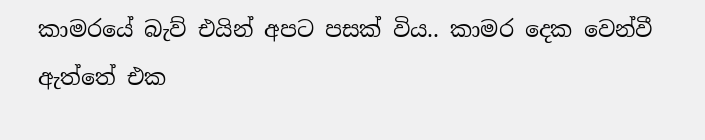කාමරයේ බැව් එයින් අපට පසක් විය.. කාමර දෙක වෙන්වී ඇත්තේ එක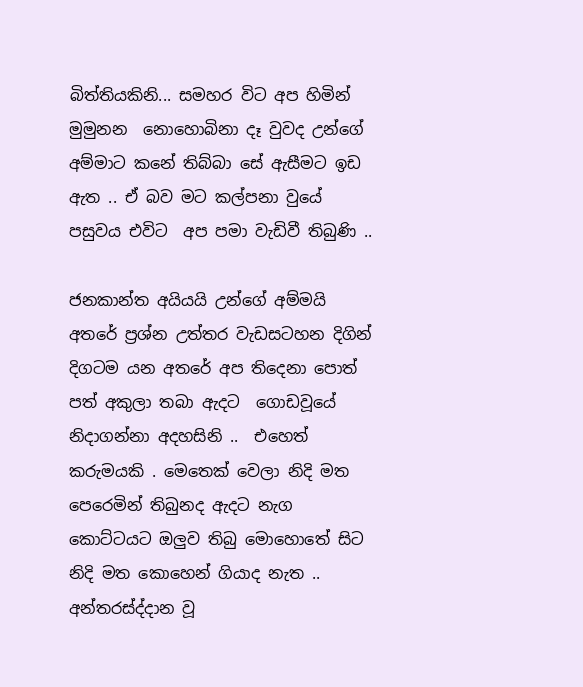බිත්තියකිනි... සමහර විට අප හිමින් මුමුනන  නොහොබිනා දෑ වුවද උන්ගේ අම්මාට කනේ තිබ්බා සේ ඇසීමට ඉඩ ඇත .. ඒ බව මට කල්පනා වුයේ පසුවය එවිට  අප පමා වැඩිවී තිබුණි ..

ජනකාන්ත අයියයි උන්ගේ අම්මයි අතරේ ප්‍රශ්න උත්තර වැඩසටහන දිගින් දිගටම යන අතරේ අප තිදෙනා පොත් පත් අකුලා තබා ඇදට  ගොඩවූයේ නිදාගන්නා අදහසිනි ..  එහෙත් කරුමයකි . මෙතෙක් වෙලා නිදි මත පෙරෙමින් තිබුනද ඇදට නැග කොට්ටයට ඔලුව තිබු මොහොතේ සිට නිදි මත කොහෙන් ගියාද නැත .. අන්තරස්ද්දාන වූ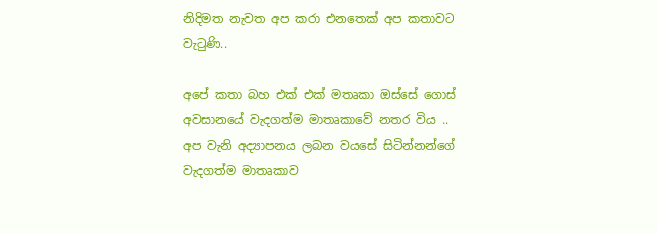නිදිමත නැවත අප කරා එනතෙක් අප කතාවට වැටුණි..

අපේ කතා බහ එක් එක් මතෘකා ඔස්සේ ගොස් අවසානයේ වැදගත්ම මාතෘකාවේ නතර විය .. අප වැනි අද්‍යාපනය ලබන වයසේ සිටින්නන්ගේ වැදගත්ම මාතෘකාව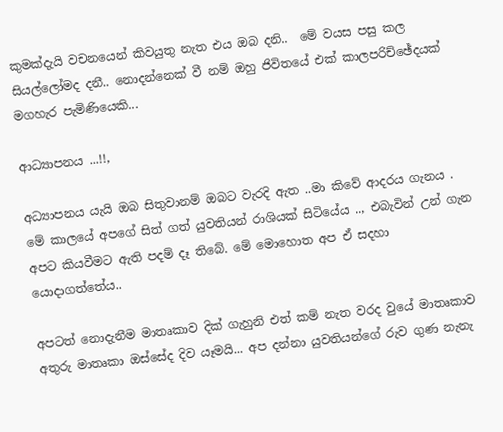කුමක්දැයි වචනයෙන් කිවයුතු නැත එය ඔබ දනි..  මේ වයස පසු කල සියල්ලෝමද දනී.. නොදන්නෙක් වී නම් ඔහු ජිවිතයේ එක් කාලපරිච්ඡේදයක් මගහැර පැමිණියෙකි...

ආධ්‍යාපනය ...!!,

අධ්‍යාපනය යැයි ඔබ සිතුවානම් ඔබට වැරදි ඇත ..මා කිවේ ආදරය ගැනය .  මේ කාලයේ අපගේ සිත් ගත් යුවතියන් රාශියක් සිටියේය .., එබැවින් උන් ගැන අපට කියවීමට ඇති පදම් දෑ තිබේ. මේ මොහොත අප ඒ සදහා යොදාගත්තේය..

අපටත් නොදැනීම මාතෘකාව දික් ගැහුනි එත් කම් නැත වරද වුයේ මාතෘකාව අතුරු මාතෘකා ඔස්සේද දිව යෑමයි... අප දන්නා යුවතියන්ගේ රුව ගුණ නැනැ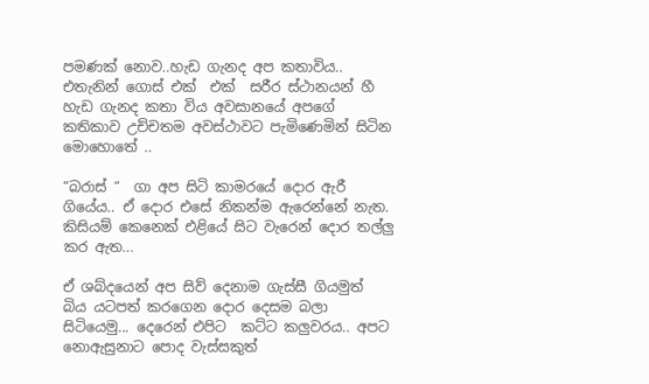පමණක් නොව..හැඩ ගැනද අප කතාවිය.. එතැනින් ගොස් එක්  එක්  සරීර ස්ථානයන් හී හැඩ ගැනද කතා විය අවසානයේ අපගේ කතිකාව උච්චතම අවස්ථාවට පැමිණෙමින් සිටින මොහොතේ ..

“බරාස් “  ගා අප සිටි කාමරයේ දොර ඇරී ගියේය.. ඒ දොර එසේ නිකන්ම ඇරෙන්නේ නැත. කිසියම් කෙනෙක් එළියේ සිට වැරෙන් දොර තල්ලු කර ඇත...

ඒ ශබ්දයෙන් අප සිව් දෙනාම ගැස්සී ගියමුත්  බිය යටපත් කරගෙන දොර දෙසම බලා සිටියෙමු... දෙරෙන් එපිට  කට්ට කලුවරය.. අපට නොඇසුනාට පොද වැස්සකුත්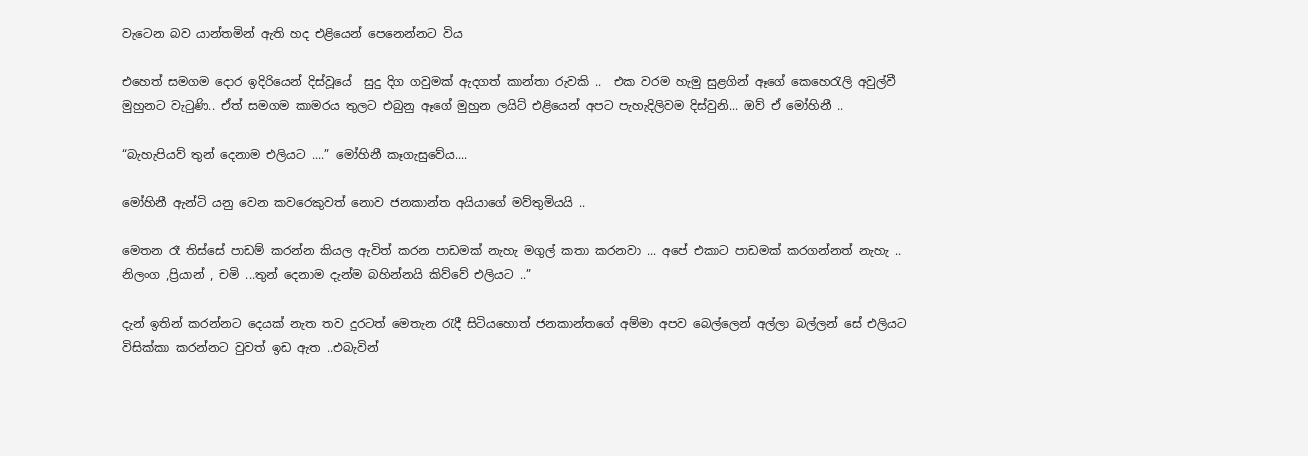වැටෙන බව යාන්තමින් ඇති හද එළියෙන් පෙනෙන්නට විය

එහෙත් සමගම දොර ඉදිරියෙන් දිස්වූයේ  සුදු දිග ගවුමක් ඇදගත් කාන්තා රුවකි ..  එක වරම හැමු සුළගින් ඈගේ කෙහෙරැලි අවුල්වී මුහුනට වැටුණි.. ඒත් සමගම කාමරය තුලට එබුනු ඈගේ මුහුන ලයිට් එළියෙන් අපට පැහැදිලිවම දිස්වුනි... ඔව් ඒ මෝහිනී ..

“බැහැපියව් තුන් දෙනාම එලියට ....” මෝහිනී කෑගැසුවේය....

මෝහිනී ඇන්ටි යනු වෙන කවරෙකුවත් නොව ජනකාන්ත අයියාගේ මව්තුමියයි ..

මෙතන රෑ තිස්සේ පාඩම් කරන්න කියල ඇවිත් කරන පාඩමක් නැහැ මගුල් කතා කරනවා ... අපේ එකාට පාඩමක් කරගන්නත් නැහැ .. නිලංග ,ප්‍රියාන් , චමි ...තුන් දෙනාම දැන්ම බහින්නයි කිව්වේ එලියට ..”

දැන් ඉතින් කරන්නට දෙයක් නැත තව දුරටත් මෙතැන රැදී සිටියහොත් ජනකාන්තගේ අම්මා අපව බෙල්ලෙන් අල්ලා බල්ලන් සේ එලියට විසික්කා කරන්නට වුවත් ඉඩ ඇත ..එබැවින්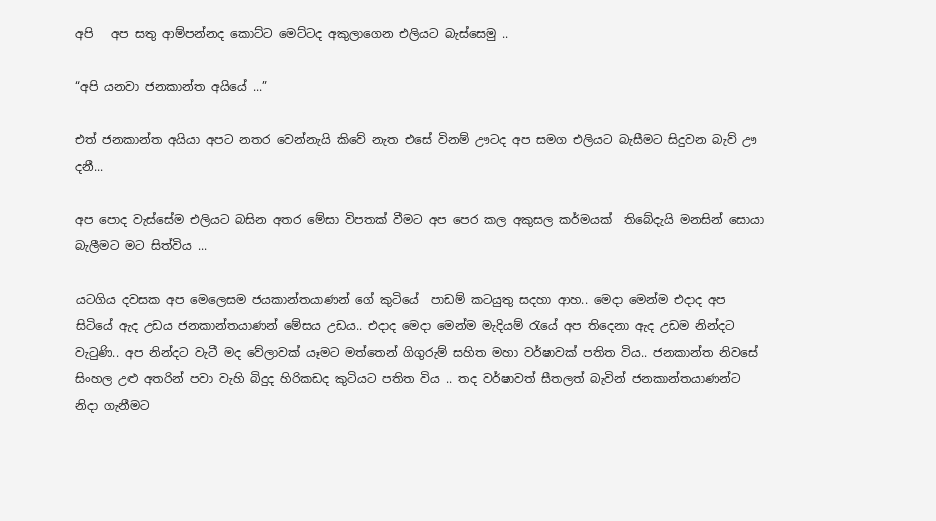අපි   අප සතු ආම්පන්නද කොට්ට මෙට්ටද අකුලාගෙන එලියට බැස්සෙමු ..

“අපි යනවා ජනකාන්ත අයියේ ...”

එත් ජනකාන්ත අයියා අපට නතර වෙන්නැයි කිවේ නැත එසේ විනම් ඌටද අප සමග එලියට බැසීමට සිදුවන බැව් ඌ දනී...

අප පොද වැස්සේම එලියට බසින අතර මේසා විපතක් වීමට අප පෙර කල අකුසල කර්මයක්  තිබේදැයි මනසින් සොයා බැලීමට මට සිත්විය ...

යටගිය දවසක අප මෙලෙසම ජයකාන්තයාණන් ගේ කුටියේ  පාඩම් කටයුතු සදහා ආහ.. මෙදා මෙන්ම එදාද අප සිටියේ ඇද උඩය ජනකාන්තයාණන් මේසය උඩය.. එදාද මෙදා මෙන්ම මැදියම් රැයේ අප තිදෙනා ඇද උඩම නින්දට වැටුණි.. අප නින්දට වැටී මද වේලාවක් යෑමට මත්තෙන් ගිගුරුම් සහිත මහා වර්ෂාවක් පතිත විය.. ජනකාන්ත නිවසේ සිංහල උළු අතරින් පවා වැහි බිදුද හිරිකඩද කුටියට පතිත විය .. තද වර්ෂාවත් සීතලත් බැවින් ජනකාන්තයාණන්ට නිදා ගැනීමට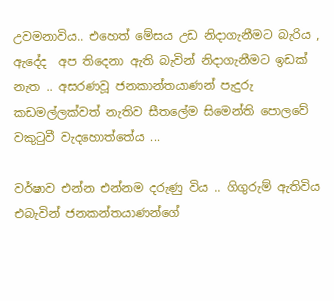උවමනාවිය.. එහෙත් මේසය උඩ නිදාගැනීමට බැරිය , ඇදේද  අප තිදෙනා ඇති බැවින් නිදාගැනීමට ඉඩක් නැත .. අසරණවූ ජනකාන්තයාණන් පැදුරු කඩමල්ලක්වත් නැතිව සීතලේම සිමෙන්ති පොලවේ වකුටුවී වැදහොත්තේය ...

වර්ෂාව එන්න එන්නම දරුණු විය .. ගිගුරුම් ඇතිවිය එබැවින් ජනකන්තයාණන්ගේ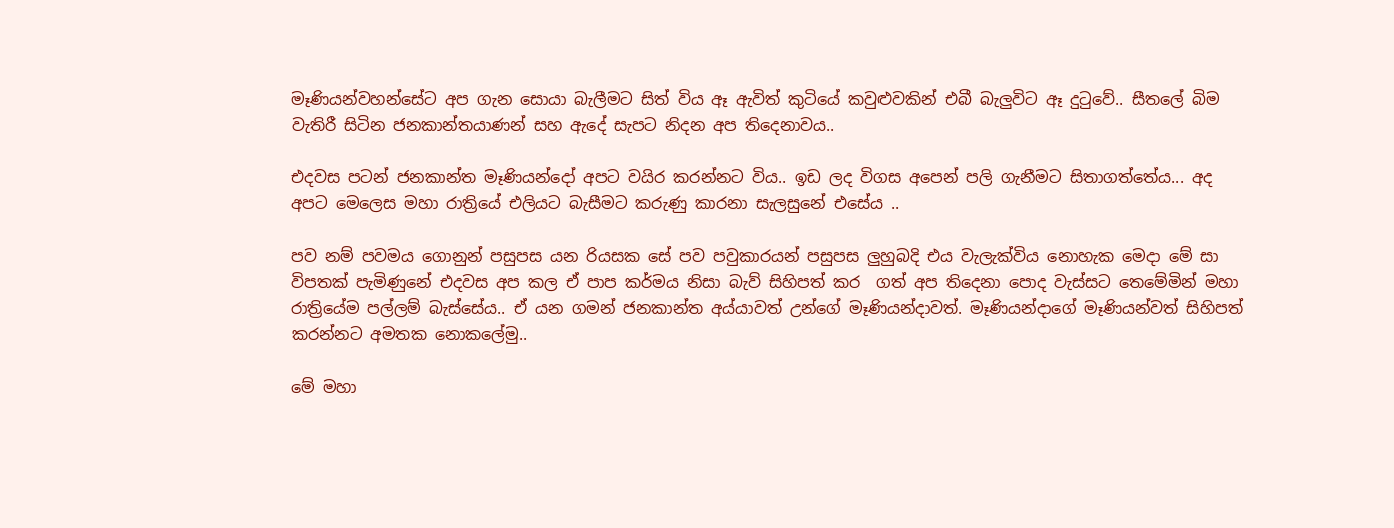මෑණියන්වහන්සේට අප ගැන සොයා බැලීමට සිත් විය ඈ ඇවිත් කුටියේ කවුළුවකින් එබී බැලුවිට ඈ දුටුවේ.. සීතලේ බිම වැතිරී සිටින ජනකාන්තයාණන් සහ ඇදේ සැපට නිදන අප තිදෙනාවය..

එදවස පටන් ජනකාන්ත මෑණියන්දෝ අපට වයිර කරන්නට විය.. ඉඩ ලද විගස අපෙන් පලි ගැනීමට සිතාගත්තේය... අද අපට මෙලෙස මහා රාත්‍රියේ එලියට බැසීමට කරුණු කාරනා සැලසුනේ එසේය ..

පව නම් පවමය ගොනුන් පසුපස යන රියසක සේ පව පවුකාරයන් පසුපස ලුහුබදි එය වැලැක්විය නොහැක මෙදා මේ සා විපතක් පැමිණුනේ එදවස අප කල ඒ පාප කර්මය නිසා බැව් සිහිපත් කර  ගත් අප තිදෙනා පොද වැස්සට තෙමේමින් මහා රාත්‍රියේම පල්ලම් බැස්සේය.. ඒ යන ගමන් ජනකාන්ත අය්යාවත් උන්ගේ මෑණියන්දාවත්. මෑණියන්දාගේ මෑණියන්වත් සිහිපත් කරන්නට අමතක නොකලේමු..

මේ මහා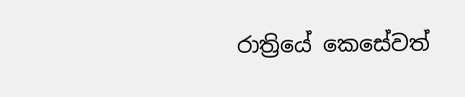රාත්‍රියේ කෙසේවත්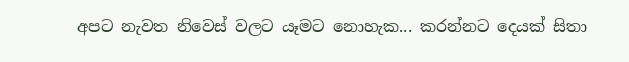අපට නැවත නිවෙස් වලට යෑමට නොහැක... කරන්නට දෙයක් සිතා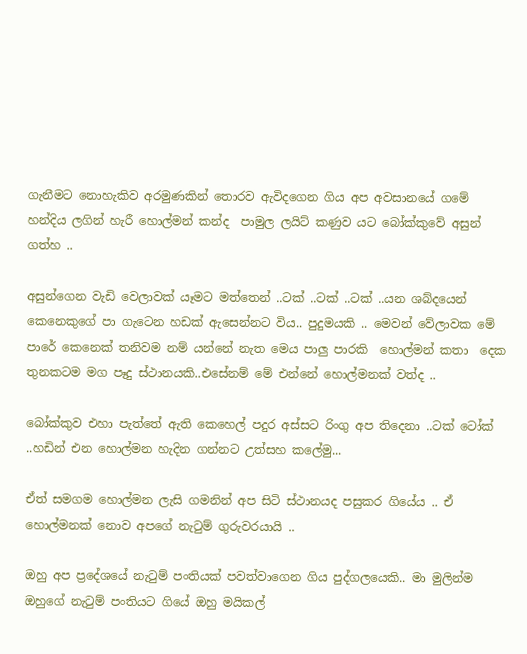ගැනීමට නොහැකිව අරමුණකින් තොරව ඇවිදගෙන ගිය අප අවසානයේ ගමේ හන්දිය ලගින් හැරී හොල්මන් කන්ද  පාමුල ලයිට් කණුව යට බෝක්කුවේ අසුන් ගත්හ ..

අසුන්ගෙන වැඩි වෙලාවක් යෑමට මත්තෙන් ..ටක් ..ටක් ..ටක් ..යන ශබ්දයෙන් කෙනෙකුගේ පා ගැටෙන හඩක් ඇසෙන්නට විය.. පුදුමයකි .. මෙවන් වේලාවක මේ පාරේ කෙනෙක් තනිවම නම් යන්නේ නැත මෙය පාලු පාරකි  හොල්මන් කතා  දෙක තුනකටම මග පෑදු ස්ථානයකි..එසේනම් මේ එන්නේ හොල්මනක් වත්ද ..

බෝක්කුව එහා පැත්තේ ඇති කෙහෙල් පදුර අස්සට රිංගු අප තිදෙනා ..ටක් ටෝක් ..හඩින් එන හොල්මන හැදින ගන්නට උත්සහ කලේමු...

ඒත් සමගම හොල්මන ලැසි ගමනින් අප සිටි ස්ථානයද පසුකර ගියේය .. ඒ හොල්මනක් නොව අපගේ නැටුම් ගුරුවරයායි ..

ඔහු අප ප්‍රදේශයේ නැටුම් පංතියක් පවත්වාගෙන ගිය පුද්ගලයෙකි.. මා මුලින්ම ඔහුගේ නැටුම් පංතියට ගියේ ඔහු මයිකල්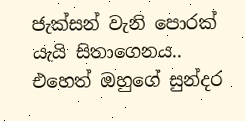ජැක්සන් වැනි පොරක් යැයි සිතාගෙනය.. එහෙත් ඔහුගේ සුන්දර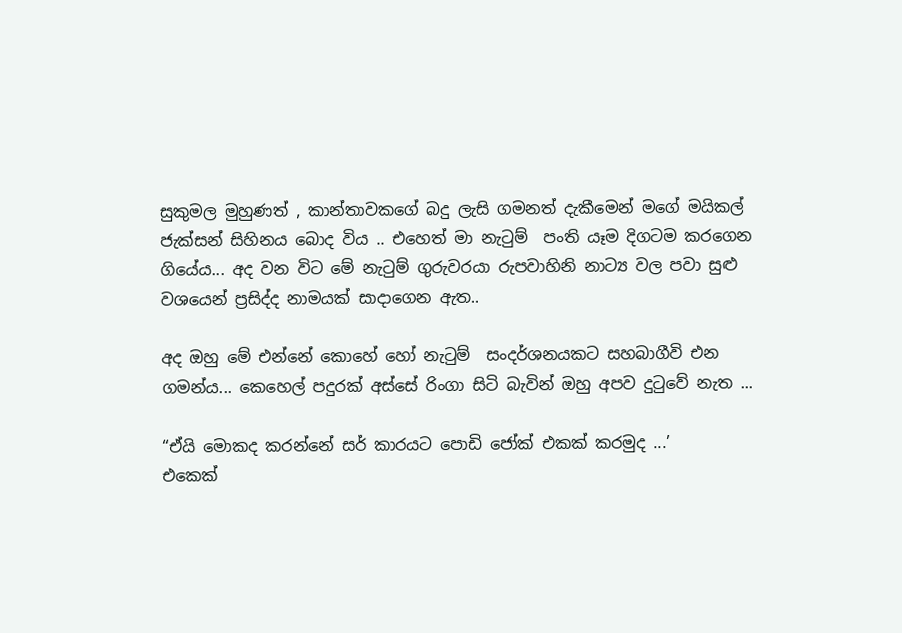සුකුමල මුහුණත් , කාන්තාවකගේ බදු ලැසි ගමනත් දැකීමෙන් මගේ මයිකල් ජැක්සන් සිහිනය බොද විය .. එහෙත් මා නැටුම්  පංති යෑම දිගටම කරගෙන ගියේය... අද වන විට මේ නැටුම් ගුරුවරයා රුපවාහිනි නාට්‍ය වල පවා සුළු වශයෙන් ප්‍රසිද්ද නාමයක් සාදාගෙන ඇත..

අද ඔහු මේ එන්නේ කොහේ හෝ නැටුම්  සංදර්ශනයකට සහබාගීවි එන ගමන්ය... කෙහෙල් පදුරක් අස්සේ රිංගා සිටි බැවින් ඔහු අපව දුටුවේ නැත ...

“ඒයි මොකද කරන්නේ සර් කාරයට පොඩි ජෝක් එකක් කරමුද ...’
එකෙක්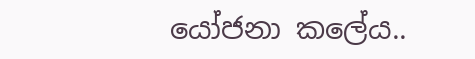යෝජනා කලේය..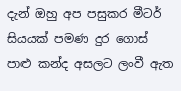දැන් ඔහු අප පසුකර මීටර් සියයක් පමණ දුර ගොස්  පාළු කන්ද අසලට ලංවී ඇත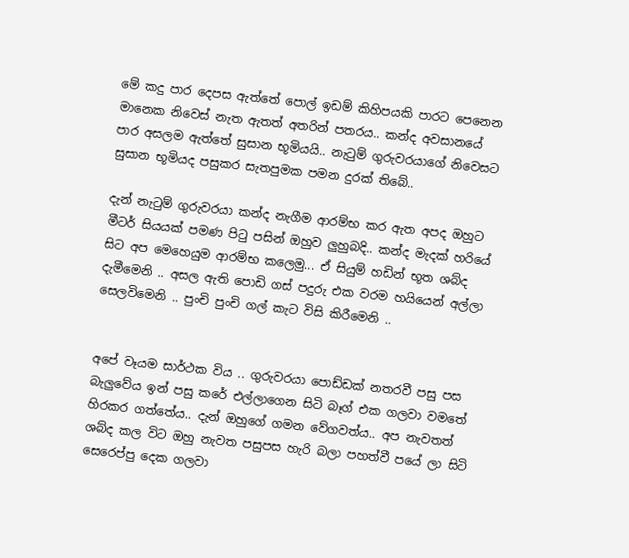මේ කදු පාර දෙපස ඇත්තේ පොල් ඉඩම් කිහිපයකි පාරට පෙනෙන මානෙක නිවෙස් නැත ඇතත් අතරින් පතරය.. කන්ද අවසානයේ පාර අසලම ඇත්තේ සුසාන භූමියයි.. නැටුම් ගුරුවරයාගේ නිවෙසට සුසාන භූමියද පසුකර සැතපුමක පමන දුරක් තිබේ..

දැන් නැටුම් ගුරුවරයා කන්ද නැගීම ආරම්භ කර ඇත අපද ඔහුට මීටර් සියයක් පමණ පිටු පසින් ඔහුව ලුහුබදි.. කන්ද මැදක් හරියේ සිට අප මෙහෙයුම ආරම්භ කලෙමු... ඒ සියුම් හඩින් භූත ශබ්ද දැමීමෙනි .. අසල ඇති පොඩි ගස් පදුරු එක වරම හයියෙන් අල්ලා සෙලවිමෙනි .. පුංචි පුංචි ගල් කැට විසි කිරීමෙනි ..


අපේ වෑයම සාර්ථක විය .. ගුරුවරයා පොඩ්ඩක් නතරවී පසු පස බැලුවේය ඉන් පසු කරේ එල්ලාගෙන සිටි බෑග් එක ගලවා වමතේ හිරකර ගත්තේය.. දැන් ඔහුගේ ගමන වේගවත්ය.. අප නැවතත් ශබ්ද කල විට ඔහු නැවත පසුපස හැරි බලා පහත්වී පයේ ලා සිටි සෙරෙප්පු දෙක ගලවා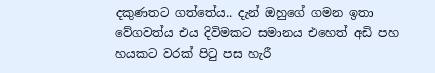දකුණතට ගත්තේය.. දැන් ඔහුගේ ගමන ඉතා වේගවත්ය එය දිවිමකට සමානය එහෙත් අඩි පහ හයකට වරක් පිටු පස හැරී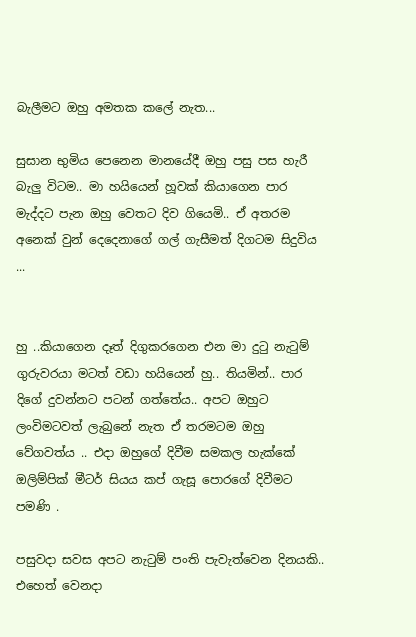බැලීමට ඔහු අමතක කලේ නැත...

සුසාන භුමිය පෙනෙන මානයේදී ඔහු පසු පස හැරී බැලු විටම.. මා හයියෙන් හූවක් කියාගෙන පාර මැද්දට පැන ඔහු වෙතට දිව ගියෙමි.. ඒ අතරම අනෙක් වුන් දෙදෙනාගේ ගල් ගැසීමත් දිගටම සිදුවිය ...


හු ..කියාගෙන දෑත් දිගුකරගෙන එන මා දුටු නැටුම් ගුරුවරයා මටත් වඩා හයියෙන් හු.. තියමින්.. පාර දිගේ දුවන්නට පටන් ගත්තේය.. අපට ඔහුට ලංවිමටවත් ලැබුනේ නැත ඒ තරමටම ඔහු වේගවත්ය .. එදා ඔහුගේ දිවීම සමකල හැක්කේ ඔලිම්පික් මීටර් සියය කප් ගැසූ පොරගේ දිවීමට පමණි .

පසුවදා සවස අපට නැටුම් පංති පැවැත්වෙන දිනයකි.. එහෙත් වෙනදා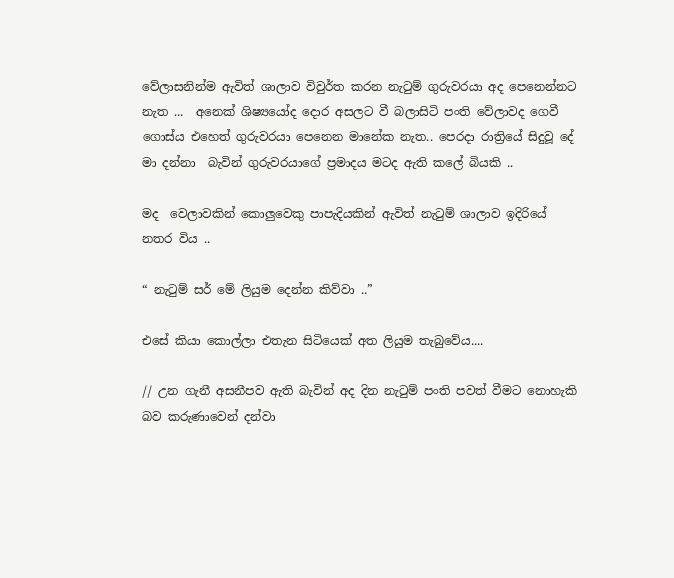වේලාසනින්ම ඇවිත් ශාලාව විවුර්ත කරන නැටුම් ගුරුවරයා අද පෙනෙන්නට නැත ...  අනෙක් ශිෂ්‍යයෝද දොර අසලට වී බලාසිටි පංති වේලාවද ගෙවී ගොස්ය එහෙත් ගුරුවරයා පෙනෙන මානේක නැත.. පෙරදා රාත්‍රියේ සිදුවූ දේ මා දන්නා  බැවින් ගුරුවරයාගේ ප්‍රමාදය මටද ඇති කලේ බියකි ..

මද  වෙලාවකින් කොලුවෙකු පාපැදියකින් ඇවිත් නැටුම් ශාලාව ඉදිරියේ නතර විය ..

“ නැටුම් සර් මේ ලියුම දෙන්න කිව්වා ..”

එසේ කියා කොල්ලා එතැන සිටියෙක් අත ලියුම තැබුවේය....

// උන ගැනී අසනීපව ඇති බැවින් අද දින නැටුම් පංති පවත් වීමට නොහැකි බව කරුණාවෙන් දන්වා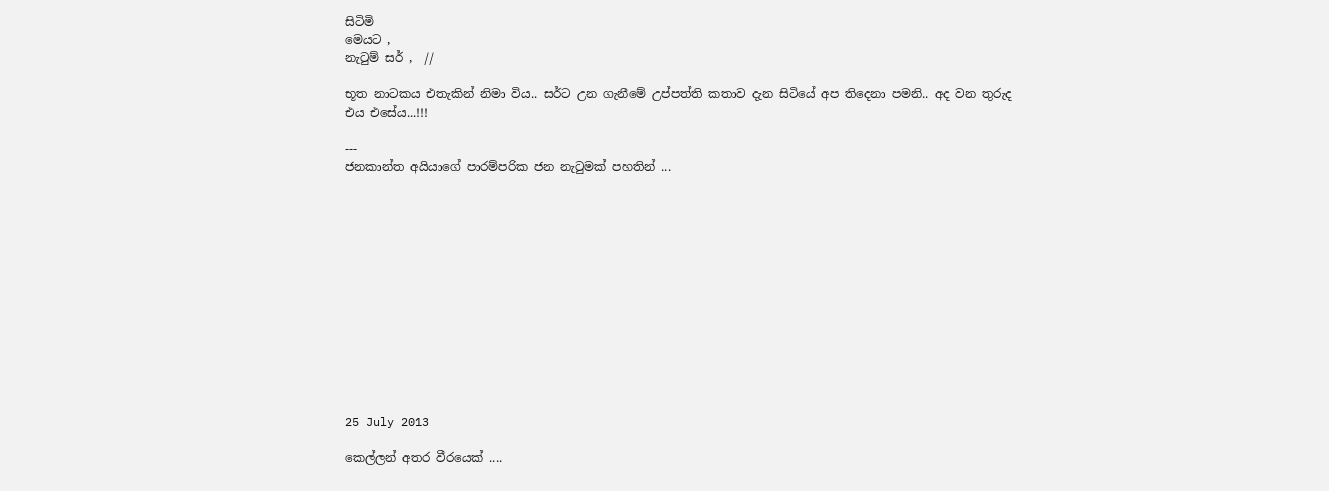සිටිමි
මෙයට ,
නැටුම් සර් ,  //

භූත නාටකය එතැකින් නිමා විය.. සර්ට උන ගැනීමේ උප්පත්ති කතාව දැන සිටියේ අප තිදෙනා පමනි.. අද වන තුරුද එය එසේය...!!!

---
ජනකාන්ත අයියාගේ පාරම්පරික ජන නැටුමක් පහතින් ...













25 July 2013

කෙල්ලන් අතර වීරයෙක් ....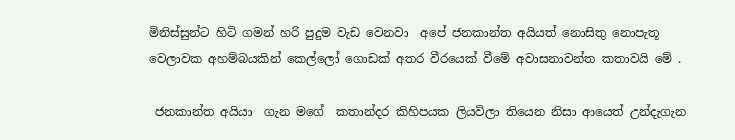මිනිස්සුන්ට හිටි ගමන් හරි පුදුම වැඩ වෙනවා  අපේ ජනකාන්ත අයියත් නොසිතු නොපැතූ වෙලාවක අහම්බයකින් කෙල්ලෝ ගොඩක් අතර වීරයෙක් වීමේ අවාසනාවන්ත කතාවයි මේ .

 ජනකාන්ත අයියා  ගැන මගේ  කතාන්දර කිහිපයක ලියවිලා තියෙන නිසා ආයෙත් උන්දැගැන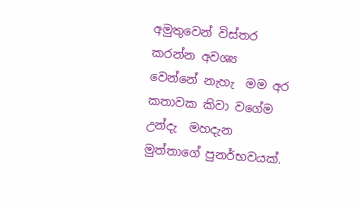අමුතුවෙන් විස්තර කරන්න අවශ්‍ය  වෙන්නේ නැහැ  මම අර කතාවක කිවා වගේම උන්දැ  මහදැන මුත්තාගේ පුනර්භවයක්.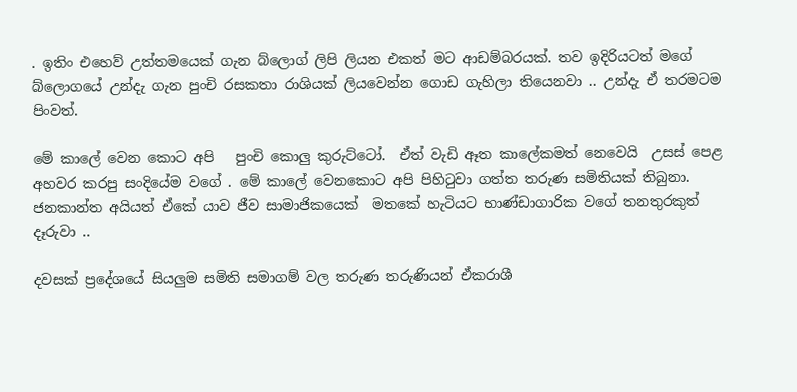. ඉතිං එහෙව් උත්තමයෙක් ගැන බ්ලොග් ලිපි ලියන එකත් මට ආඩම්බරයක්. තව ඉදිරියටත් මගේ බ්ලොගයේ උන්දැ ගැන පුංචි රසකතා රාශියක් ලියවෙන්න ගොඩ ගැහිලා තියෙනවා .. උන්දැ ඒ තරමටම පිංවත්.

මේ කාලේ වෙන කොට අපි   පුංචි කොලු කුරුට්ටෝ.  ඒත් වැඩි ඈත කාලේකමත් නෙවෙයි  උසස් පෙළ අහවර කරපු සංදියේම වගේ . මේ කාලේ වෙනකොට අපි පිහිටුවා ගත්ත තරුණ සමිතියක් තිබුනා. ජනකාන්ත අයියත් ඒකේ යාව ජීව සාමාජිකයෙක්  මතකේ හැටියට භාණ්ඩාගාරික වගේ තනතුරකුත්  දෑරුවා ..

දවසක් ප්‍රදේශයේ සියලුම සමිති සමාගම් වල තරුණ තරුණියන් ඒකරාශී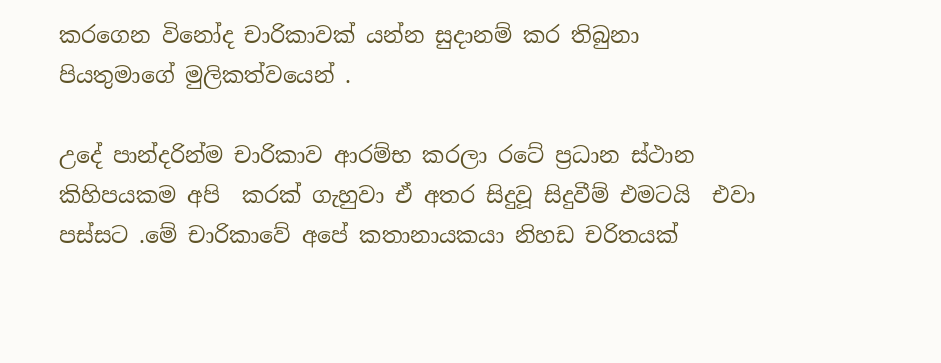කරගෙන විනෝද චාරිකාවක් යන්න සුදානම් කර තිබුනා  පියතුමාගේ මුලිකත්වයෙන් .

උදේ පාන්දරින්ම චාරිකාව ආරම්භ කරලා රටේ ප්‍රධාන ස්ථාන කිහිපයකම අපි  කරක් ගැහුවා ඒ අතර සිදුවූ සිදුවීම් එමටයි  එවා පස්සට .මේ චාරිකාවේ අපේ කතානායකයා නිහඩ චරිතයක්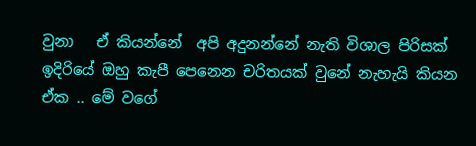වුනා   ඒ කියන්නේ  අපි අදුනන්නේ නැති විශාල පිරිසක් ඉදිරියේ ඔහු කැපී පෙනෙන චරිතයක් වුනේ නැහැයි කියන ඒක .. මේ වගේ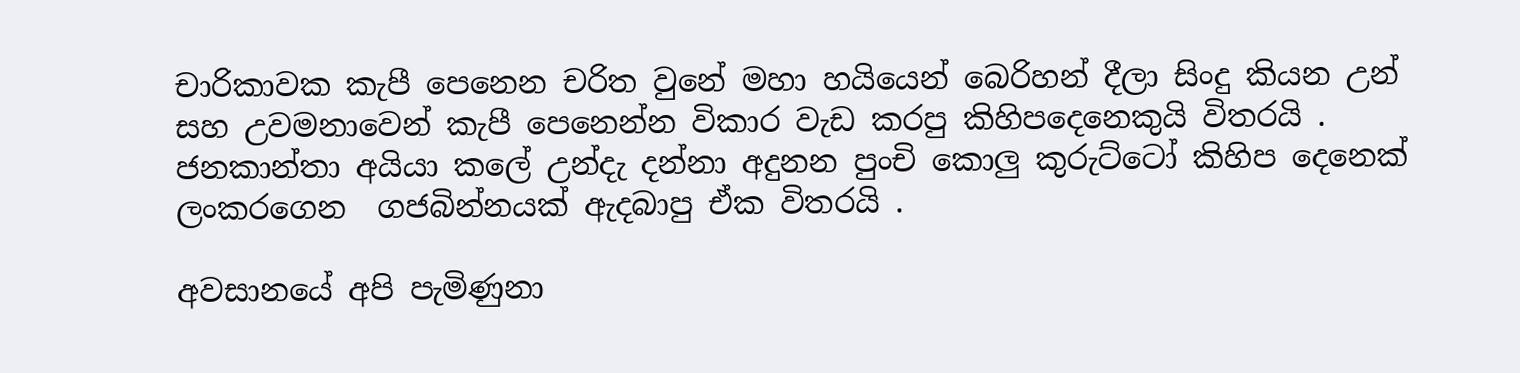චාරිකාවක කැපී පෙනෙන චරිත වුනේ මහා හයියෙන් බෙරිහන් දීලා සිංදු කියන උන් සහ උවමනාවෙන් කැපී පෙනෙන්න විකාර වැඩ කරපු කිහිපදෙනෙකුයි විතරයි . ජනකාන්තා අයියා කලේ උන්දැ දන්නා අදුනන පුංචි කොලු කුරුට්ටෝ කිහිප දෙනෙක් ලංකරගෙන  ගජබින්නයක් ඇදබාපු ඒක විතරයි .

අවසානයේ අපි පැමිණුනා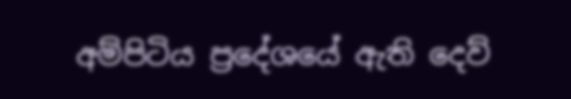අම්පිටිය ප්‍රදේශයේ ඇති දෙව්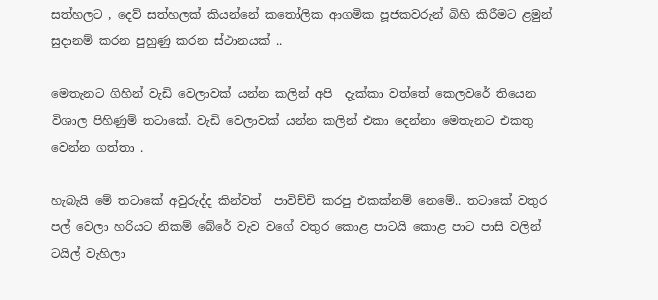සත්හලට , දෙව් සත්හලක් කියන්නේ කතෝලික ආගමික පූජකවරුන් බිහි කිරීමට ළමුන් සුදානම් කරන පුහුණු කරන ස්ථානයක් ..

මෙතැනට ගිහින් වැඩි වෙලාවක් යන්න කලින් අපි  දැක්කා වත්තේ කෙලවරේ තියෙන විශාල පිහිණුම් තටාකේ. වැඩි වෙලාවක් යන්න කලින් එකා දෙන්නා මෙතැනට එකතු වෙන්න ගත්තා .

හැබැයි මේ තටාකේ අවුරුද්ද කින්වත්  පාවිච්චි කරපු එකක්නම් නෙමේ.. තටාකේ වතුර පල් වෙලා හරියට නිකම් බේරේ වැව වගේ වතුර කොළ පාටයි කොළ පාට පාසි වලින් ටයිල් වැහිලා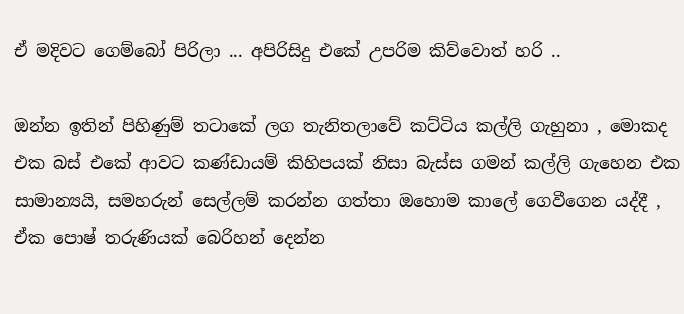ඒ මදිවට ගෙම්බෝ පිරිලා ... අපිරිසිදු එකේ උපරිම කිව්වොත් හරි ..

ඔන්න ඉතින් පිහිණුම් තටාකේ ලග තැනිතලාවේ කට්ටිය කල්ලි ගැහුනා , මොකද එක බස් එකේ ආවට කණ්ඩායම් කිහිපයක් නිසා බැස්ස ගමන් කල්ලි ගැහෙන එක සාමාන්‍යයි, සමහරුන් සෙල්ලම් කරන්න ගත්තා ඔහොම කාලේ ගෙවීගෙන යද්දී ,  ඒක පොෂ් තරුණියක් බෙරිහන් දෙන්න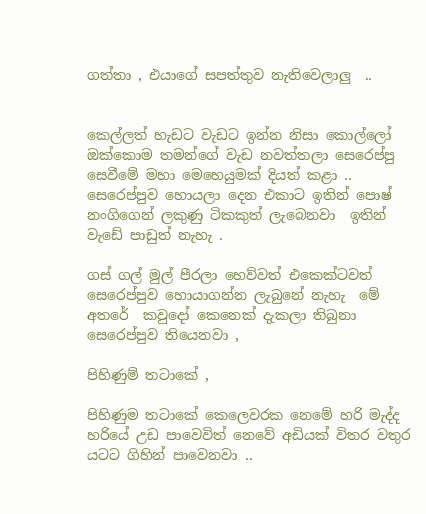ගත්තා , එයාගේ සපත්තුව නැතිවෙලාලු  ..


කෙල්ලත් හැඩට වැඩට ඉන්න නිසා කොල්ලෝ ඔක්කොම තමන්ගේ වැඩ නවත්තලා සෙරෙප්පු සෙවීමේ මහා මෙහෙයුමක් දියත් කළා .. සෙරෙප්පුව හොයලා දෙන එකාට ඉතින් පොෂ් නංගිගෙන් ලකුණු ටිකකුත් ලැබෙනවා  ඉතින් වැඩේ පාඩුත් නැහැ .

ගස් ගල් මුල් පීරලා හෙව්වත් එකෙක්ටවත් සෙරෙප්පුව හොයාගන්න ලැබුනේ නැහැ  මේ අතරේ  කවුදෝ කෙනෙක් දැකලා තිබුනා සෙරෙප්පුව තියෙනවා ,

පිහිණුම් තටාකේ ,

පිහිණුම තටාකේ කෙලෙවරක නෙමේ හරි මැද්ද හරියේ උඩ පාවෙවිත් නෙවේ අඩියක් විතර වතුර යටට ගිහින් පාවෙනවා ..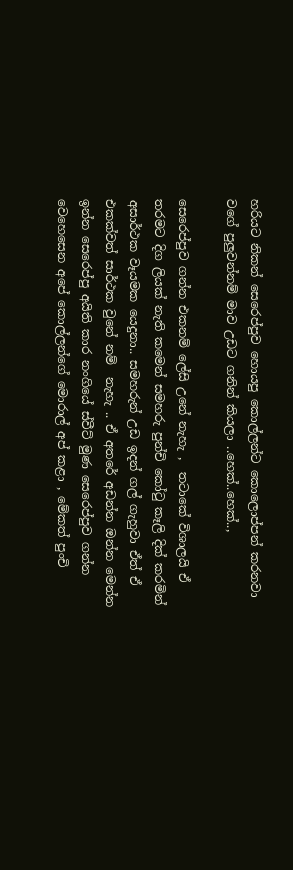හරියට නිකන් සෙරෙප්පුව හොයපු කොල්ලන්ට කොලොප්පන් කරනවා වගේ පුලුවන්නම් මාව උඩට ගනින් කියලා ..හෙක්..හෙක්..,

සෙරෙප්පුව ගන්න එකනම් ලේසි උනේ නැහැ ,  තටාකේ විශාලයි ඒ තරමට දිග ලියක් නැති කමෙන් සමහරු පුන්චි කෝටු කෑලි දික් කරමින් අසාර්ථක වෑයමක යෙදුනා.. සමහරුන් උඩ ඉදන් ගල් ගැහුවා ඒත් ඒ එකක්වත් සාර්ථක වුනේ නම්  නැහැ .. ඒ අතරේ අඩන්න ඔන්න මෙන්න ඉන්න සෙරෙප්පු අයිති කාර නංගියේ ස්වීට් මුණ සෙරෙප්පුව ගන්න වෙහෙසෙන අපේ කොල්ලන්ගේ මොරාල් අප් කළා , මේකත් පුංචි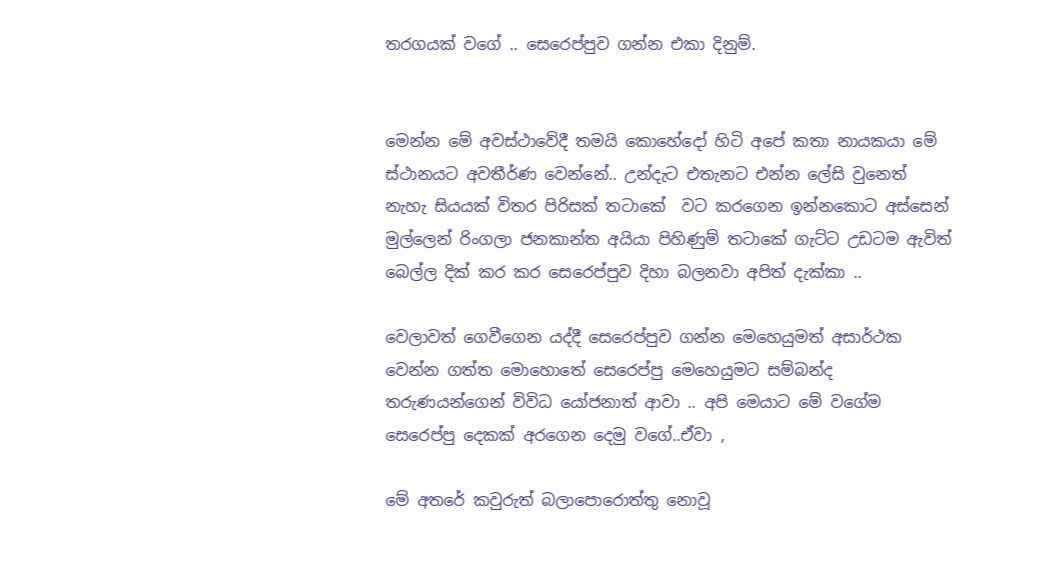තරගයක් වගේ .. සෙරෙප්පුව ගන්න එකා දිනුම්.


මෙන්න මේ අවස්ථාවේදී තමයි කොහේදෝ හිටි අපේ කතා නායකයා මේ ස්ථානයට අවතීර්ණ වෙන්නේ.. උන්දැට එතැනට එන්න ලේසි වුනෙත් නැහැ සියයක් විතර පිරිසක් තටාකේ  වට කරගෙන ඉන්නකොට අස්සෙන් මුල්ලෙන් රිංගලා ජනකාන්ත අයියා පිහිණුම් තටාකේ ගැට්ට උඩටම ඇවිත් බෙල්ල දික් කර කර සෙරෙප්පුව දිහා බලනවා අපිත් දැක්කා ..

වෙලාවත් ගෙවීගෙන යද්දී සෙරෙප්පුව ගන්න මෙහෙයුමත් අසාර්ථක වෙන්න ගත්ත මොහොතේ සෙරෙප්පු මෙහෙයුමට සම්බන්ද තරුණයන්ගෙන් විවිධ යෝජනාත් ආවා .. අපි මෙයාට මේ වගේම සෙරෙප්පු දෙකක් අරගෙන දෙමු වගේ..ඒවා ,

මේ අතරේ කවුරුත් බලාපොරොත්තු නොවූ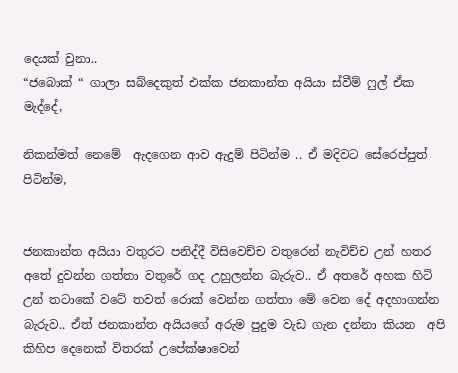දෙයක් වුනා..
“ජබොක් “ ගාලා සබ්දෙකුත් එක්ක ජනකාන්ත අයියා ස්වීම් ෆුල් ඒක මැද්දේ,

නිකන්මත් නෙමේ  ඇදගෙන ආව ඇදුම් පිටින්ම .. ඒ මදිවට සේරෙප්පුත් පිටින්ම,


ජනකාන්ත අයියා වතුරට පනිද්දී විසිවෙච්ච වතුරෙන් නැවිච්ච උන් හතර අතේ දුවන්න ගත්තා වතුරේ ගද උහුලන්න බැරුව.. ඒ අතරේ අහක හිටි උන් තටාකේ වටේ තවත් රොක් වෙන්න ගත්තා මේ වෙන දේ අදහාගන්න බැරුව.. ඒත් ජනකාන්ත අයියගේ අරුම පුදුම වැඩ ගැන දන්නා කියන  අපි කිහිප දෙනෙක් විතරක් උපේක්ෂාවෙන්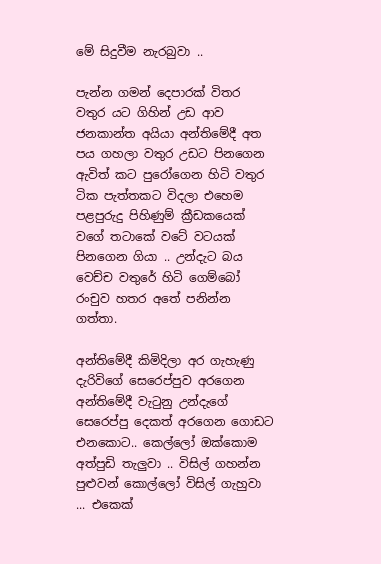මේ සිදුවීම නැරබුවා ..

පැන්න ගමන් දෙපාරක් විතර වතුර යට ගිහින් උඩ ආව ජනකාන්ත අයියා අන්තිමේදී අත පය ගහලා වතුර උඩට පිනගෙන ඇවිත් කට පුරෝගෙන හිටි වතුර ටික පැත්තකට විදලා එහෙම පළපුරුදු පිහිණුම් ක්‍රීඩකයෙක් වගේ තටාකේ වටේ වටයක් පිනගෙන ගියා .. උන්දැට බය වෙච්ච වතුරේ හිටි ගෙම්බෝ රංචුව හතර අතේ පනින්න ගත්තා.

අන්තිමේදී කිමිදිලා අර ගැහැණු දැරිවිගේ සෙරෙප්පුව අරගෙන අන්තිමේදී වැටුනු උන්දැගේ සෙරෙප්පු දෙකත් අරගෙන ගොඩට එනකොට.. කෙල්ලෝ ඔක්කොම  අත්පුඩි තැලුවා .. විසිල් ගහන්න පුළුවන් කොල්ලෝ විසිල් ගැහුවා ... එකෙක්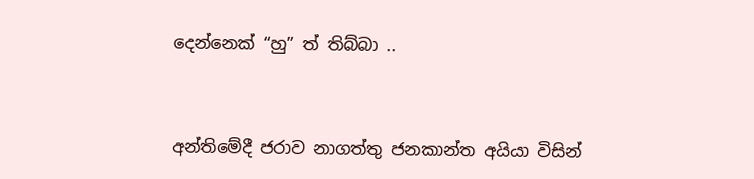දෙන්නෙක් “හු” ත් තිබ්බා ..


අන්තිමේදී ජරාව නාගත්තු ජනකාන්ත අයියා විසින්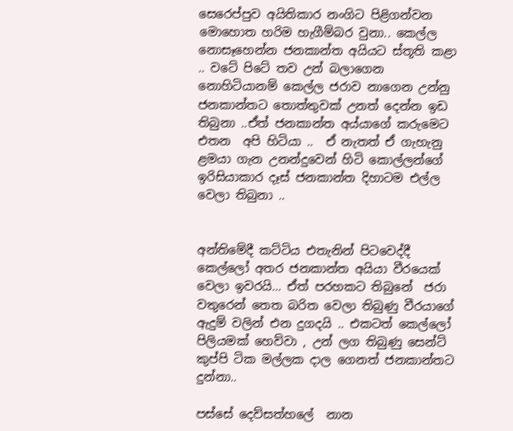සෙරෙප්පුව අයිතිකාර නංගිට පිළිගන්වන මොහොත හරිම හැගීම්බර වුනා.. කෙල්ල නොසෑහෙන්න ජනකාන්ත අයියට ස්තූති කළා .. වටේ පිටේ තව උන් බලාගෙන නොහිටියානම් කෙල්ල ජරාව නාගෙන උන්නු ජනකාන්තට තොත්තුවක් උනත් දෙන්න ඉඩ තිබුනා ..ඒත් ජනකාන්ත අය්යාගේ කරුමෙට එතන  අපි හිටියා ..  ඒ නැතත් ඒ ගැහැනු ළමයා ගැන උනන්දුවෙන් හිටි කොල්ලන්ගේ ඉරිසියාකාර දෑස් ජනකාන්ත දිහාටම එල්ල වෙලා තිබුනා ..


අන්තිමේදී කට්ටිය එතැනින් පිටවෙද්දී කෙල්ලෝ අතර ජනකාන්ත අයියා වීරයෙක් වෙලා ඉවරයි... ඒත් පරහකට තිබුනේ  ජරා වතුරෙන් තෙත බරිත වෙලා තිබුණු වීරයාගේ  ඇදුම් වලින් එන දුගදයි .. එකටත් කෙල්ලෝ පිලියමක් හෙව්වා , උන් ලග තිබුණු සෙන්ට් කුප්පි ටික මල්ලක දාල ගෙනත් ජනකාන්තට දුන්නා..

පස්සේ දෙව්සත්හලේ  නාන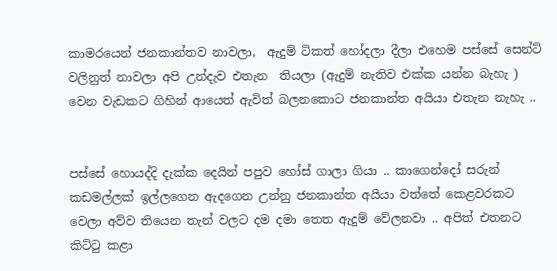කාමරයෙන් ජනකාන්තව නාවලා,  ඇදුම් ටිකත් හෝදලා දීලා එහෙම පස්සේ සෙන්ට් වලිනුත් නාවලා අපි උන්දැව එතැන  තියලා (ඇදුම් නැතිව එක්ක යන්න බැහැ ) වෙන වැඩකට ගිහින් ආයෙත් ඇවිත් බලනකොට ජනකාන්ත අයියා එතැන නැහැ ..


පස්සේ හොයද්දි දැක්ක දෙයින් පපුව හෝස් ගාලා ගියා .. කාගෙන්දෝ සරුන් කඩමල්ලක් ඉල්ලගෙන ඇදගෙන උන්නු ජනකාන්ත අයියා වත්තේ කෙළවරකට වෙලා අව්ව තියෙන තැන් වලට දම දමා තෙත ඇදුම් වේලනවා .. අපිත් එතනට කිට්ටු කළා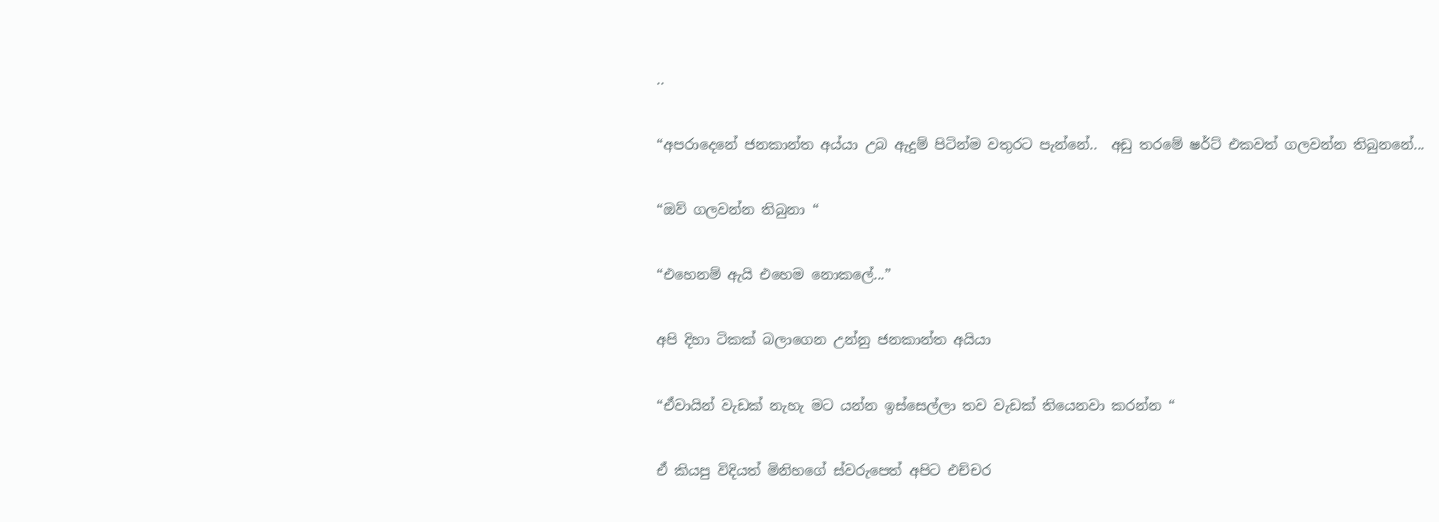..

“අපරාදෙනේ ජනකාන්ත අය්යා උබ ඇදුම් පිටින්ම වතුරට පැන්නේ..  අඩු තරමේ ෂර්ට් එකවත් ගලවන්න තිබුනනේ...

“ඔව් ගලවන්න තිබුනා “

“එහෙනම් ඇයි එහෙම නොකලේ...”

අපි දිහා ටිකක් බලාගෙන උන්නු ජනකාන්ත අයියා

“ඒවායින් වැඩක් නැහැ මට යන්න ඉස්සෙල්ලා තව වැඩක් තියෙනවා කරන්න “

ඒ කියපු විදියත් මිනිහගේ ස්වරුපෙත් අපිට එච්චර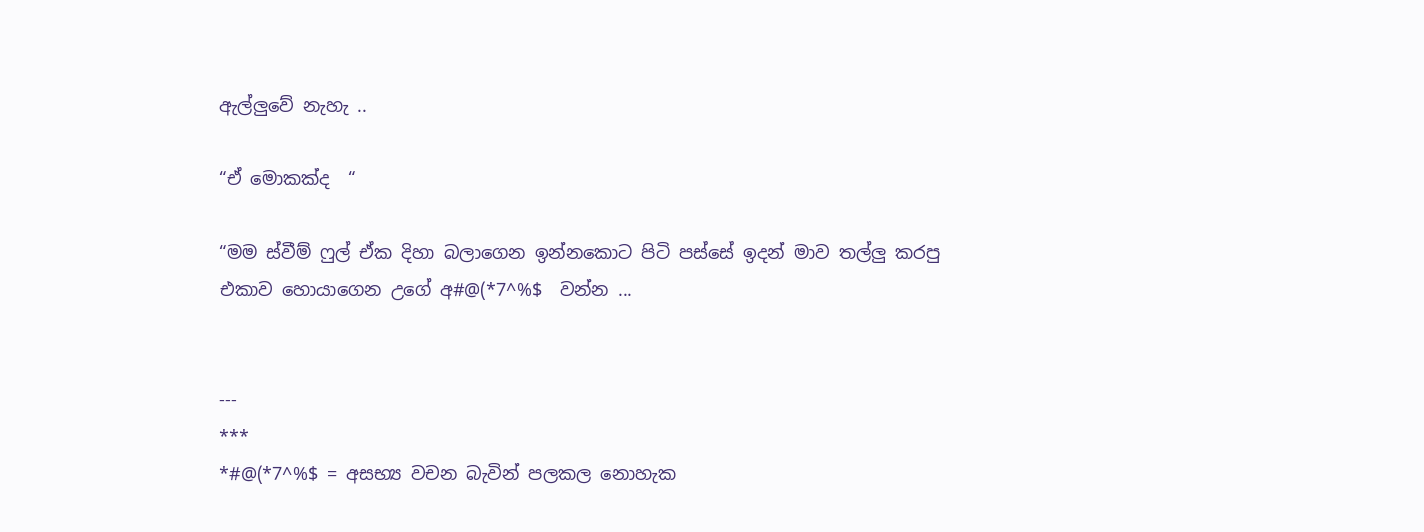ඇල්ලුවේ නැහැ ..

“ඒ මොකක්ද  “

“මම ස්වීම් ෆුල් ඒක දිහා බලාගෙන ඉන්නකොට පිටි පස්සේ ඉදන් මාව තල්ලු කරපු එකාව හොයාගෙන උගේ අ#@(*7^%$  වන්න ...


---
***
*#@(*7^%$ = අසභ්‍ය වචන බැවින් පලකල නොහැක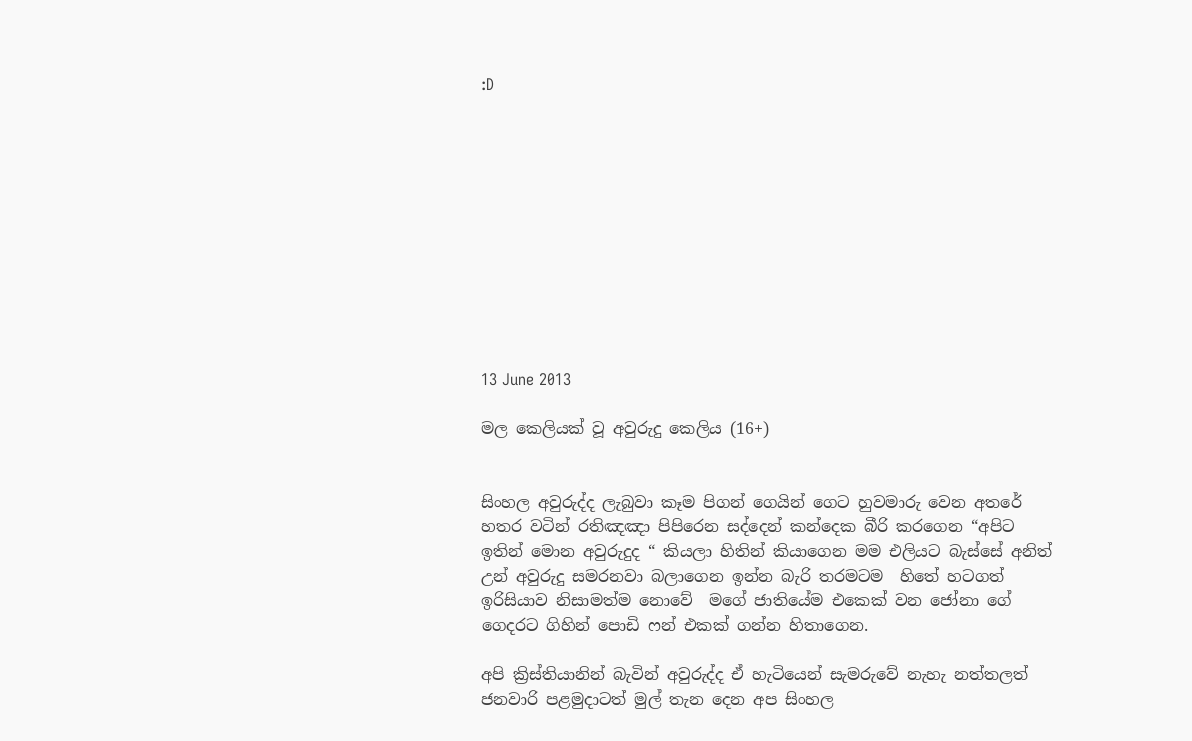:D











13 June 2013

මල කෙලියක් වූ අවුරුදු කෙලිය (16+)


සිංහල අවුරුද්ද ලැබුවා කෑම පිගන් ගෙයින් ගෙට හුවමාරු වෙන අතරේ  හතර වටින් රතිඤඤා පිපිරෙන සද්දෙන් කන්දෙක බීරි කරගෙන “අපිට ඉතින් මොන අවුරුදුද “ කියලා හිතින් කියාගෙන මම එලියට බැස්සේ අනිත් උන් අවුරුදු සමරනවා බලාගෙන ඉන්න බැරි තරමටම  හිතේ හටගත් ඉරිසියාව නිසාමත්ම නොවේ  මගේ ජාතියේම එකෙක් වන ජෝනා ගේ ගෙදරට ගිහින් පොඩි ෆන් එකක් ගන්න හිතාගෙන.

අපි ක්‍රිස්තියානින් බැවින් අවුරුද්ද ඒ හැටියෙන් සැමරුවේ නැහැ නත්තලත් ජනවාරි පළමුදාටත් මුල් තැන දෙන අප සිංහල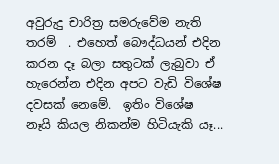අවුරුදු චාරිත්‍ර සමරුවේම නැති තරම්  . එහෙත් බෞද්ධයන් එදින කරන දෑ බලා සතුටක් ලැබුවා ඒ හැරෙන්න එදින අපට වැඩි විශේෂ දවසක් නෙමේ.  ඉතිං විශේෂ නෑයි කියල නිකන්ම හිටියැකි යෑ...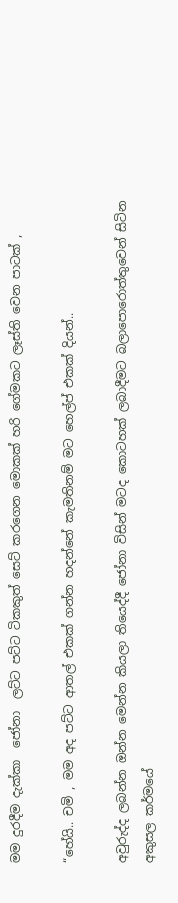මම දුරදීම දැක්කා  ජෝනා  ලට්ට පට්ට ටිකකුත් සෙට් කරගෙන මොකක් හරි ගේමකට ලෑස්ති වෙන පාටක් ,

“හේයි.. චමි , මම අද පට්ට ආතල් එකක් ගන්න හදන්නේ කැමතිනම් මට හෙල්ප් එකක් දියන්..

අවුරුද්ද ලබන්න ඔන්න මෙන්න කියලා තියෙද්දී ජෝනා විසින් මටද කොටහක් ලබාදීමට බලාපොරොත්තුවෙන් සිටින අකුසල කර්මයේ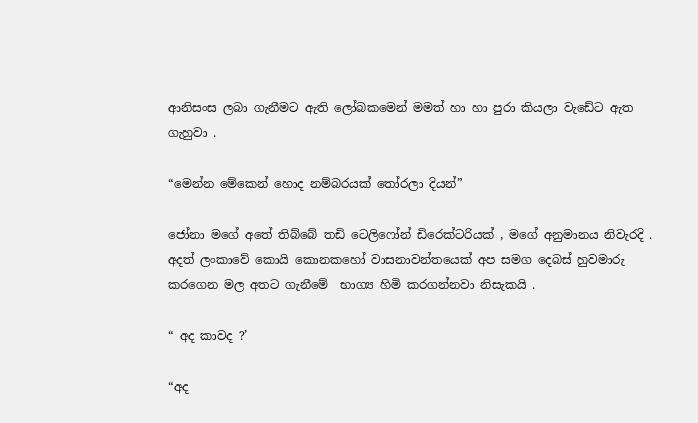ආනිසංස ලබා ගැනීමට ඇති ලෝබකමෙන් මමත් හා හා පුරා කියලා වැඩේට ඇත ගැහුවා .

“මෙන්න මේකෙන් හොද නම්බරයක් තෝරලා දියන්”

ජෝනා මගේ අතේ තිබ්බේ තඩි ටෙලිෆෝන් ඩිරෙක්ටරියක් , මගේ අනුමානය නිවැරදි . අදත් ලංකාවේ කොයි කොනකහෝ වාසනාවන්තයෙක් අප සමග දෙබස් හුවමාරු කරගෙන මල අතට ගැනීමේ  භාග්‍ය හිමි කරගන්නවා නිසැකයි .

“ අද කාවද ?’

“අද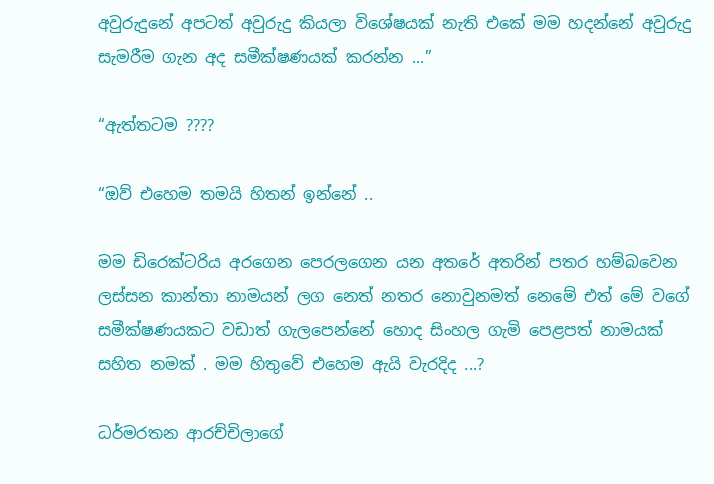අවුරුදුනේ අපටත් අවුරුදු කියලා විශේෂයක් නැති එකේ මම හදන්නේ අවුරුදු සැමරීම ගැන අද සමීක්ෂණයක් කරන්න ...”

“ඇත්තටම ????

“ඔව් එහෙම තමයි හිතන් ඉන්නේ ..

මම ඩිරෙක්ටරිය අරගෙන පෙරලගෙන යන අතරේ අතරින් පතර හම්බවෙන ලස්සන කාන්තා නාමයන් ලග නෙත් නතර නොවුනමත් නෙමේ එත් මේ වගේ සමීක්ෂණයකට වඩාත් ගැලපෙන්නේ හොද සිංහල ගැමි පෙළපත් නාමයක් සහිත නමක් . මම හිතුවේ එහෙම ඇයි වැරදිද ...?

ධර්මරතන ආරච්චිලාගේ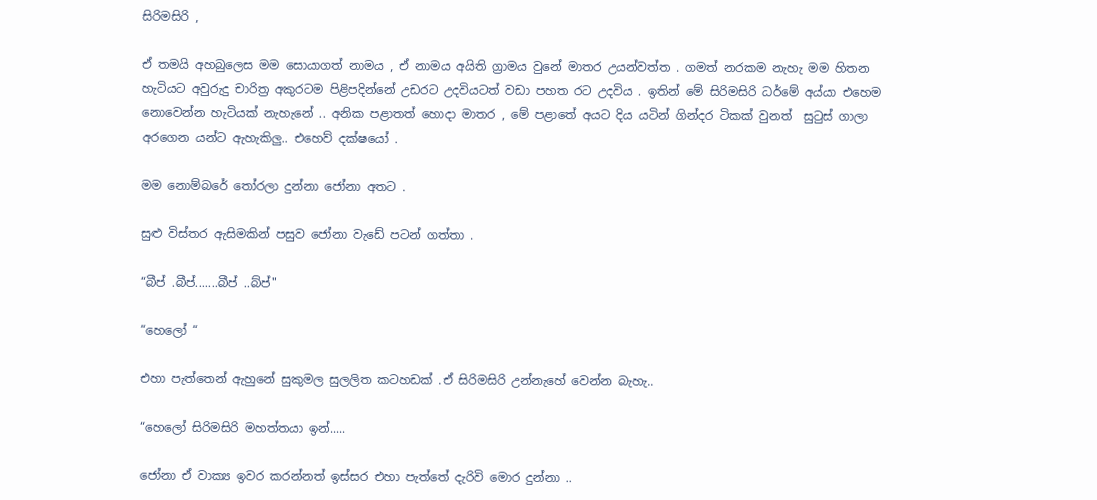සිරිමසිරි ,

ඒ තමයි අහබුලෙස මම සොයාගත් නාමය , ඒ නාමය අයිති ග්‍රාමය වුනේ මාතර උයන්වත්ත . ගමත් නරකම නැහැ මම හිතන හැටියට අවුරුදු චාරිත්‍ර අකුරටම පිළිපදින්නේ උඩරට උදවියටත් වඩා පහත රට උදවිය . ඉතින් මේ සිරිමසිරි ධර්මේ අය්යා එහෙම නොවෙන්න හැටියක් නැහැනේ .. අනික පළාතත් හොදා මාතර , මේ පළාතේ අයට දිය යටින් ගින්දර ටිකක් වුනත්  සුටුස් ගාලා අරගෙන යන්ට ඇහැකිලු.. එහෙව් දක්ෂයෝ .

මම නොම්බරේ තෝරලා දුන්නා ජෝනා අතට .

සුළු විස්තර ඇසිමකින් පසුව ජෝනා වැඩේ පටන් ගත්තා .

“බීප් .බීප්.......බීප් ..බ්ප්"

“හෙලෝ “

එහා පැත්තෙන් ඇහුනේ සුකුමල සුලලිත කටහඩක් .ඒ සිරිමසිරි උන්නැහේ වෙන්න බැහැ..

“හෙලෝ සිරිමසිරි මහත්තයා ඉන්.....

ජෝනා ඒ වාක්‍ය ඉවර කරන්නත් ඉස්සර එහා පැත්තේ දැරිවි මොර දුන්නා ..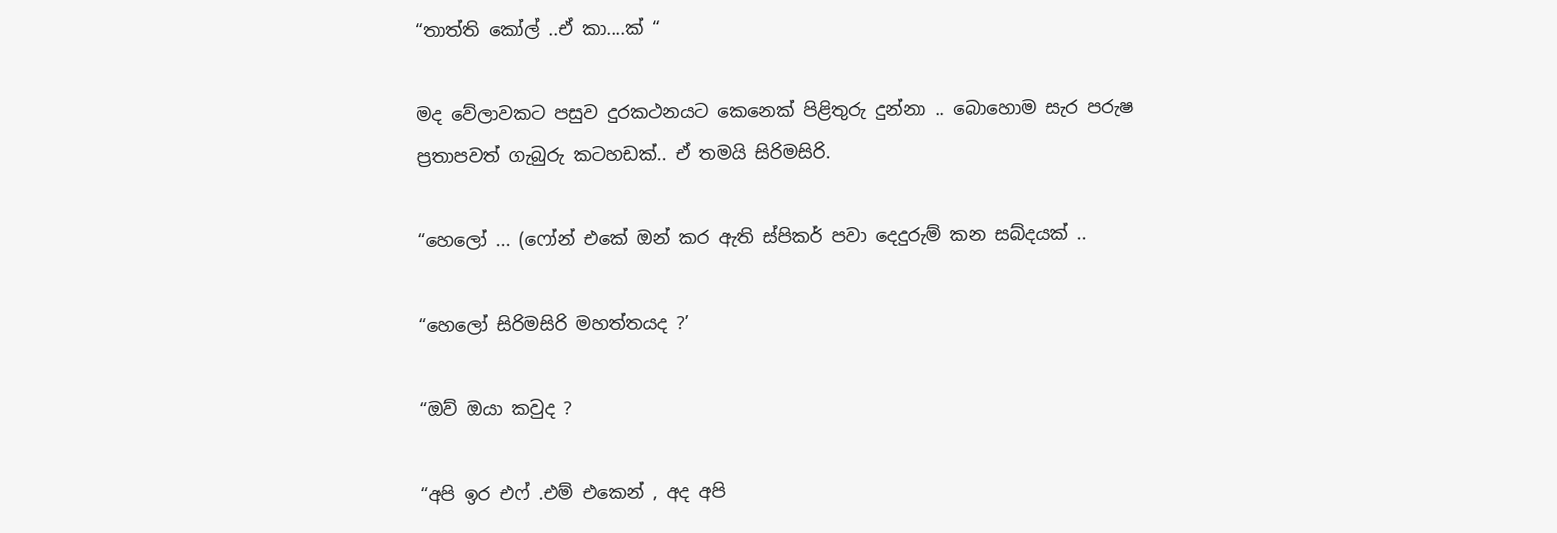“තාත්ති කෝල් ..ඒ කා....ක් “

මද වේලාවකට පසුව දුරකථනයට කෙනෙක් පිළිතුරු දුන්නා .. බොහොම සැර පරුෂ ප්‍රතාපවත් ගැබුරු කටහඩක්.. ඒ තමයි සිරිමසිරි.

“හෙලෝ ... (ෆෝන් එකේ ඔන් කර ඇති ස්පිකර් පවා දෙදුරුම් කන සබ්දයක් ..

“හෙලෝ සිරිමසිරි මහත්තයද ?’

“ඔව් ඔයා කවුද ?

“අපි ඉර එෆ් .එම් එකෙන් , අද අපි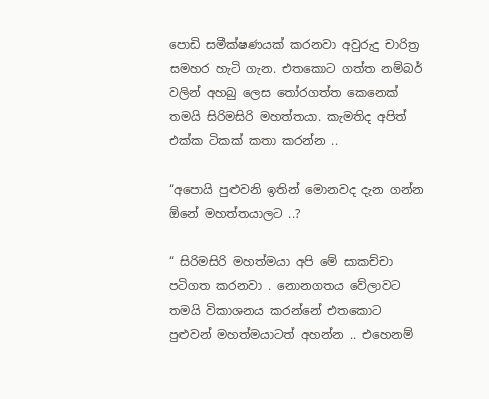පොඩි සමීක්ෂණයක් කරනවා අවුරුදු චාරිත්‍ර සමහර හැටි ගැන. එතකොට ගත්ත නම්බර් වලින් අහබු ලෙස තෝරගත්ත කෙනෙක් තමයි සිරිමසිරි මහත්තයා. කැමතිද අපිත් එක්ක ටිකක් කතා කරන්න ..

“අපොයි පුළුවනි ඉතින් මොනවද දැන ගන්න ඕනේ මහත්තයාලට ..?

“ සිරිමසිරි මහත්මයා අපි මේ සාකච්චා පටිගත කරනවා . නොනගතය වේලාවට තමයි විකාශනය කරන්නේ එතකොට  පුළුවන් මහත්මයාටත් අහන්න .. එහෙනම්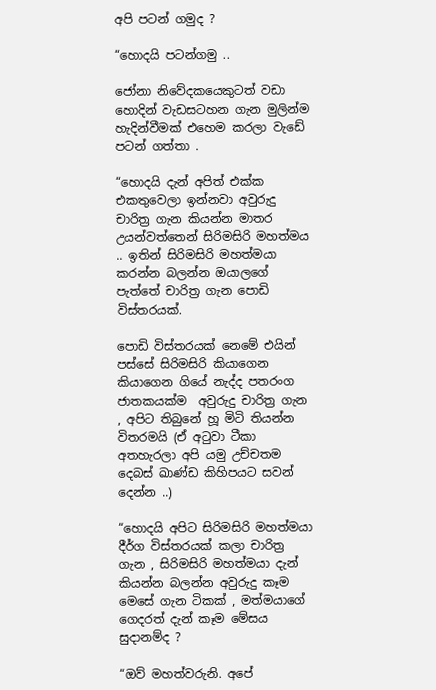අපි පටන් ගමුද ?

“හොදයි පටන්ගමු ..

ජෝනා නිවේදකයෙකුටත් වඩා හොදින් වැඩසටහන ගැන මුලින්ම හැදින්වීමක් එහෙම කරලා වැඩේ පටන් ගත්තා .

“හොදයි දැන් අපිත් එක්ක එකතුවෙලා ඉන්නවා අවුරුදු චාරිත්‍ර ගැන කියන්න මාතර උයන්වත්තෙන් සිරිමසිරි මහත්මය .. ඉතින් සිරිමසිරි මහත්මයා කරන්න බලන්න ඔයාලගේ පැත්තේ චාරිත්‍ර ගැන පොඩි විස්තරයක්.

පොඩි විස්තරයක් නෙමේ එයින් පස්සේ සිරිමසිරි කියාගෙන කියාගෙන ගියේ නැද්ද පතරංග ජාතකයක්ම  අවුරුදු චාරිත්‍ර ගැන , අපිට තිබුනේ හූ මිටි තියන්න විතරමයි (ඒ අටුවා ටීකා අතහැරලා අපි යමු උච්චතම දෙබස් ඛාණ්ඩ කිහිපයට සවන් දෙන්න ..)

“හොදයි අපිට සිරිමසිරි මහත්මයා දීර්ග විස්තරයක් කලා චාරිත්‍ර ගැන , සිරිමසිරි මහත්මයා දැන් කියන්න බලන්න අවුරුදු කෑම මෙසේ ගැන ටිකක් , මත්මයාගේ ගෙදරත් දැන් කෑම මේසය සුදානම්ද ?

“ඔව් මහත්වරුනි. අපේ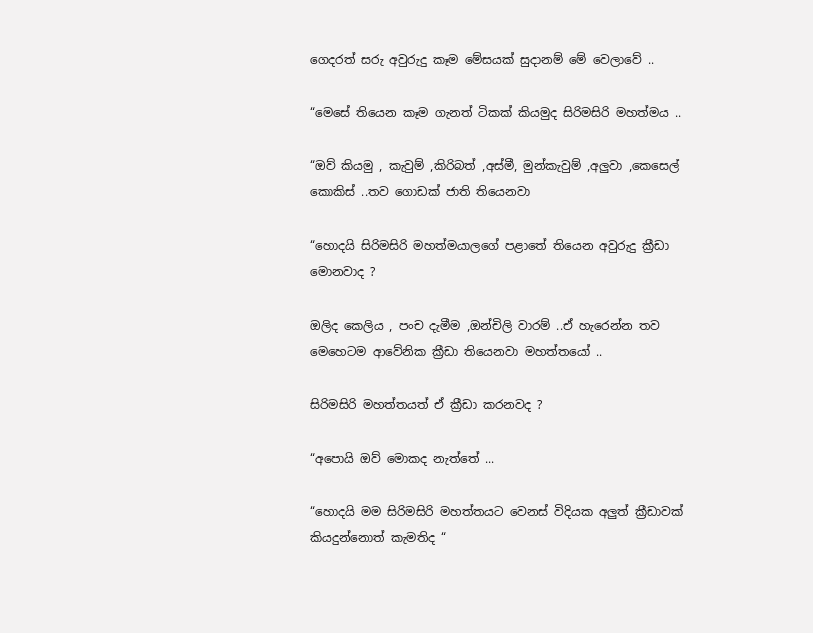ගෙදරත් සරු අවුරුදු කෑම මේසයක් සුදානම් මේ වෙලාවේ ..

“මෙසේ තියෙන කෑම ගැනත් ටිකක් කියමුද සිරිමසිරි මහත්මය ..

“ඔව් කියමු , කැවුම් ,කිරිබත් ,අස්මී, මුන්කැවුම් ,අලුවා ,කෙසෙල් කොකිස් ..තව ගොඩක් ජාති තියෙනවා

“හොදයි සිරිමසිරි මහත්මයාලගේ පළාතේ තියෙන අවුරුදු ක්‍රීඩා මොනවාද ?

ඔලිද කෙලිය , පංච දැමීම ,ඔන්චිලි වාරම් ..ඒ හැරෙන්න තව මෙහෙටම ආවේනික ක්‍රීඩා තියෙනවා මහත්තයෝ ..

සිරිමසිරි මහත්තයත් ඒ ක්‍රීඩා කරනවද ?

“අපොයි ඔව් මොකද නැත්තේ ...

“හොදයි මම සිරිමසිරි මහත්තයට වෙනස් විදියක අලුත් ක්‍රීඩාවක් කියදුන්නොත් කැමතිද “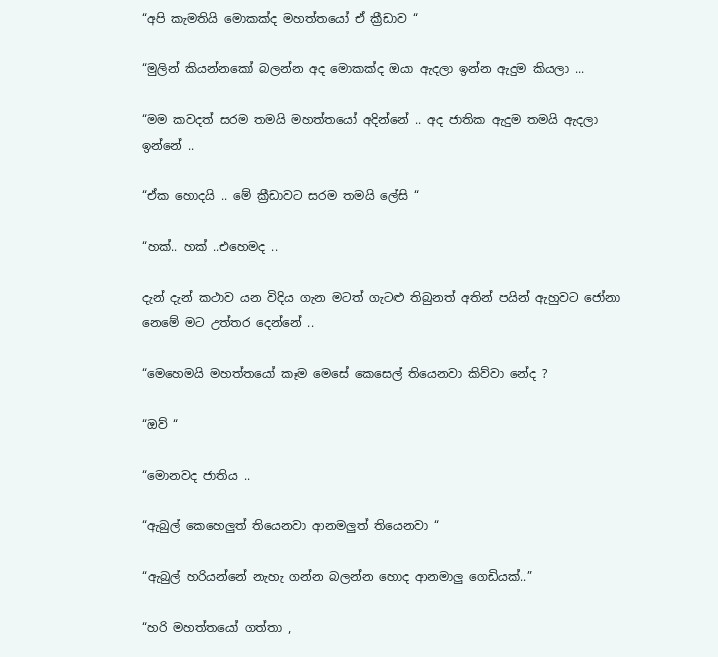“අපි කැමතියි මොකක්ද මහත්තයෝ ඒ ක්‍රීඩාව “

“මුලින් කියන්නකෝ බලන්න අද මොකක්ද ඔයා ඇදලා ඉන්න ඇදුම කියලා ...

“මම කවදත් සරම තමයි මහත්තයෝ අදින්නේ .. අද ජාතික ඇදුම තමයි ඇදලා ඉන්නේ ..

“ඒක හොදයි .. මේ ක්‍රීඩාවට සරම තමයි ලේසි “

“හක්.. හක් ..එහෙමද ..

දැන් දැන් කථාව යන විදිය ගැන මටත් ගැටළු තිබුනත් අතින් පයින් ඇහුවට ජෝනා නෙමේ මට උත්තර දෙන්නේ ..

“මෙහෙමයි මහත්තයෝ කෑම මෙසේ කෙසෙල් තියෙනවා කිව්වා නේද ?

“ඔව් “

“මොනවද ජාතිය ..

“ඇබුල් කෙහෙලුත් තියෙනවා ආනමලුත් තියෙනවා “

“ඇබුල් හරියන්නේ නැහැ ගන්න බලන්න හොද ආනමාලු ගෙඩියක්..”

“හරි මහත්තයෝ ගත්තා ,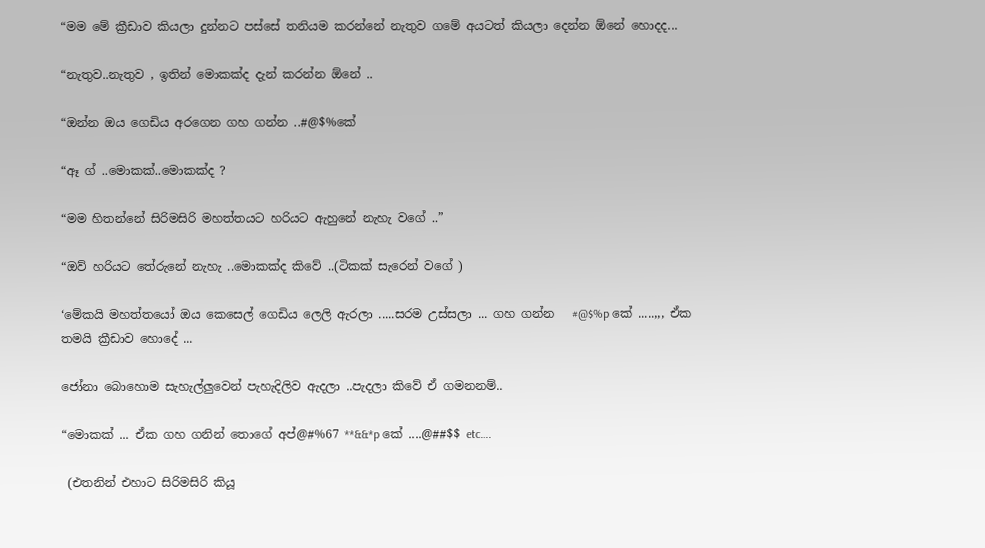“මම මේ ක්‍රීඩාව කියලා දුන්නට පස්සේ තනියම කරන්නේ නැතුව ගමේ අයටත් කියලා දෙන්න ඕනේ හොදද...

“නැතුව..නැතුව , ඉතින් මොකක්ද දැන් කරන්න ඕනේ ..

“ඔන්න ඔය ගෙඩිය අරගෙන ගහ ගන්න ..#@$%කේ

“ඈ ග් ..මොකක්..මොකක්ද ?

“මම හිතන්නේ සිරිමසිරි මහත්තයට හරියට ඇහුනේ නැහැ වගේ ..”

“ඔව් හරියට තේරුනේ නැහැ ..මොකක්ද කිවේ ..(ටිකක් සැරෙන් වගේ )

‘මේකයි මහත්තයෝ ඔය කෙසෙල් ගෙඩිය ලෙලි ඇරලා .....සරම උස්සලා ... ගහ ගන්න   #@$%p කේ .....,,, ඒක තමයි ක්‍රීඩාව හොදේ ...

ජෝනා බොහොම සැහැල්ලුවෙන් පැහැදිලිව ඇදලා ..පැදලා කිවේ ඒ ගමනනම්..

“මොකක් ... ඒක ගහ ගනින් තොගේ අප්@#%67 **&&*p කේ ....@##$$ etc….

 (එතනින් එහාට සිරිමසිරි කියූ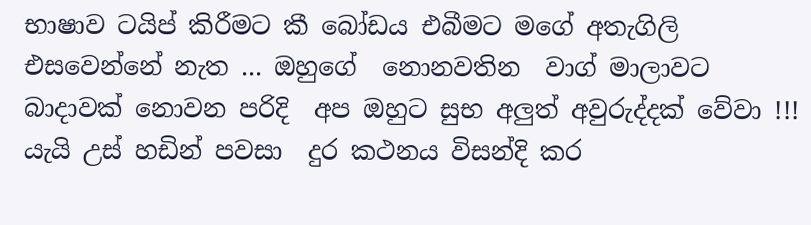භාෂාව ටයිප් කිරීමට කී බෝඩය එබීමට මගේ අතැගිලි එසවෙන්නේ නැත ... ඔහුගේ  නොනවතින  වාග් මාලාවට  බාදාවක් නොවන පරිදි  අප ඔහුට සුභ අලුත් අවුරුද්දක් වේවා !!!  යැයි උස් හඩින් පවසා  දුර කථනය විසන්දි කර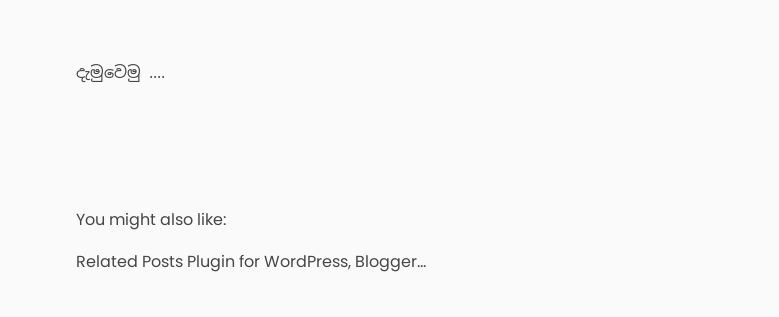දැමුවෙමු ....






You might also like:

Related Posts Plugin for WordPress, Blogger...